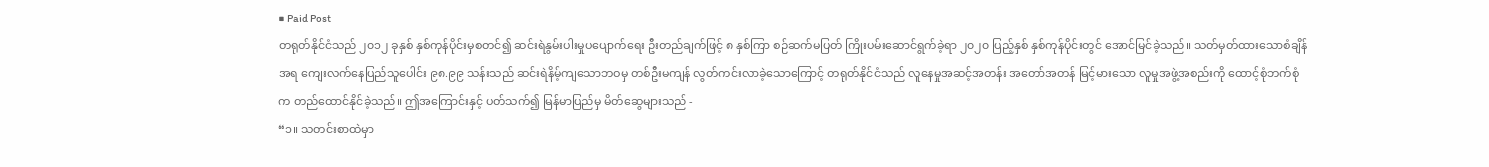■ Paid Post
တရုတ်နိုင်ငံသည် ၂၀၁၂ ခုနှစ် နှစ်ကုန်ပိုင်းမှစတင်၍ ဆင်းရဲနွမ်းပါးမှုပပျောက်ရေး ဦးတည်ချက်ဖြင့် ၈ နှစ်ကြာ စဉ်ဆက်မပြတ် ကြိုးပမ်းဆောင်ရွက်ခဲ့ရာ ၂၀၂၀ ပြည့်နှစ် နှစ်ကုန်ပိုင်းတွင် အောင်မြင်ခဲ့သည်။ သတ်မှတ်ထားသောစံချိန်အရ ကျေးလက်နေပြည်သူပေါင်း ၉၈.၉၉ သန်းသည် ဆင်းရဲနိမ့်ကျသောဘဝမှ တစ်ဦးမကျန် လွတ်ကင်းလာခဲ့သောကြောင့် တရုတ်နိုင်ငံသည် လူနေမှုအဆင့်အတန်း အတော်အတန် မြင့်မားသော လူမှုအဖွဲ့အစည်းကို ထောင့်စုံဘက်စုံက တည်ထောင်နိုင်ခဲ့သည်။ ဤအကြောင်းနှင့် ပတ်သက်၍ မြန်မာပြည်မှ မိတ်ဆွေများသည် -
“၁။ သတင်းစာထဲမှာ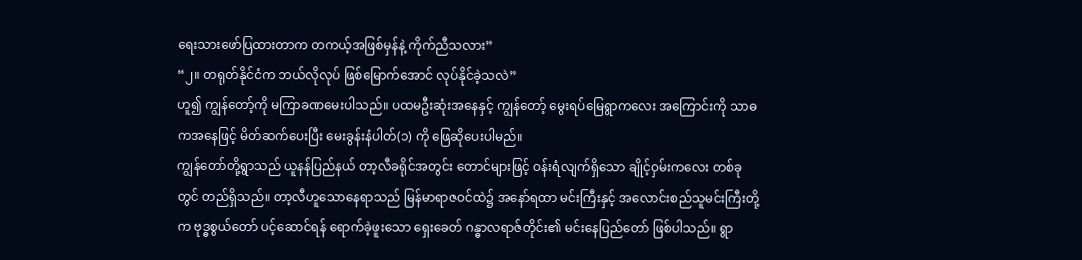ရေးသားဖော်ပြထားတာက တကယ့်အဖြစ်မှန်နဲ့ ကိုက်ညီသလား”
“၂။ တရုတ်နိုင်ငံက ဘယ်လိုလုပ် ဖြစ်မြောက်အောင် လုပ်နိုင်ခဲ့သလဲ”
ဟူ၍ ကျွန်တော့်ကို မကြာခဏမေးပါသည်။ ပထမဦးဆုံးအနေနှင့် ကျွန်တော့် မွေးရပ်မြေရွာကလေး အကြောင်းကို သာဓကအနေဖြင့် မိတ်ဆက်ပေးပြီး မေးခွန်းနံပါတ်(၁) ကို ဖြေဆိုပေးပါမည်။
ကျွန်တော်တို့ရွာသည် ယူနန်ပြည်နယ် တာ့လီခရိုင်အတွင်း တောင်များဖြင့် ဝန်းရံလျက်ရှိသော ချိုင့်ဝှမ်းကလေး တစ်ခုတွင် တည်ရှိသည်။ တာ့လီဟူသောနေရာသည် မြန်မာရာဇဝင်ထဲ၌ အနော်ရထာ မင်းကြီးနှင့် အလောင်းစည်သူမင်းကြီးတို့က ဗုဒ္ဓစွယ်တော် ပင့်ဆောင်ရန် ရောက်ခဲ့ဖူးသော ရှေးခေတ် ဂန္ဓာလရာဇ်တိုင်း၏ မင်းနေပြည်တော် ဖြစ်ပါသည်။ ရွာ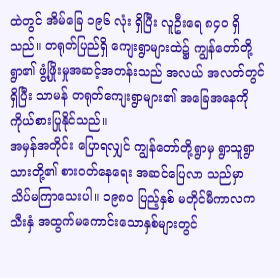ထဲတွင် အိမ်ခြေ ၁၉၆ လုံး ရှိပြီး လူဦးရေ ၈၄၀ ရှိသည်။ တရုတ်ပြည်ရှိ ကျေးရွာများထဲ၌ ကျွန်တော်တို့ရွာ၏ ဖွံ့ဖြိုးမှုအဆင့်အတန်းသည် အလယ် အလတ်တွင် ရှိပြီး သာမန် တရုတ်ကျေးရွာများ၏ အခြေအနေကို ကိုယ်စားပြုနိုင်သည်။
အမှန်အတိုင်း ပြောရလျှင် ကျွန်တော်တို့ရွာမှ ရွာသူရွာသားတို့၏ စားဝတ်နေရေး အဆင်ပြေလာ သည်မှာ သိပ်မကြာသေးပါ။ ၁၉၈၀ ပြည့်နှစ် မတိုင်မီကာလက သီးနှံ အထွက်မကောင်းသောနှစ်များတွင်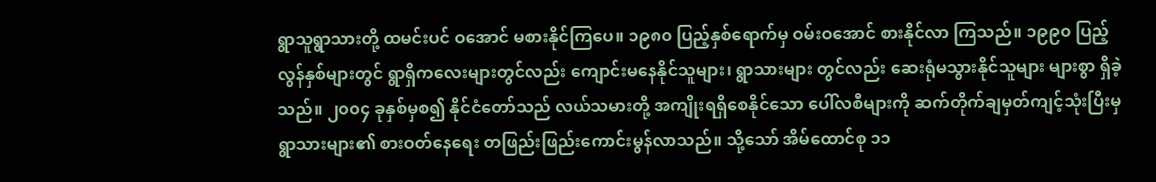ရွာသူရွာသားတို့ ထမင်းပင် ဝအောင် မစားနိုင်ကြပေ။ ၁၉၈၀ ပြည့်နှစ်ရောက်မှ ဝမ်းဝအောင် စားနိုင်လာ ကြသည်။ ၁၉၉၀ ပြည့်လွန်နှစ်များတွင် ရွာရှိကလေးများတွင်လည်း ကျောင်းမနေနိုင်သူများ၊ ရွာသားများ တွင်လည်း ဆေးရုံမသွားနိုင်သူများ များစွာ ရှိခဲ့သည်။ ၂၀၀၄ ခုနှစ်မှစ၍ နိုင်ငံတော်သည် လယ်သမားတို့ အကျိုးရရှိစေနိုင်သော ပေါ်လစီများကို ဆက်တိုက်ချမှတ်ကျင့်သုံးပြီးမှ ရွာသားများ၏ စားဝတ်နေရေး တဖြည်းဖြည်းကောင်းမွန်လာသည်။ သို့သော် အိမ်ထောင်စု ၁၁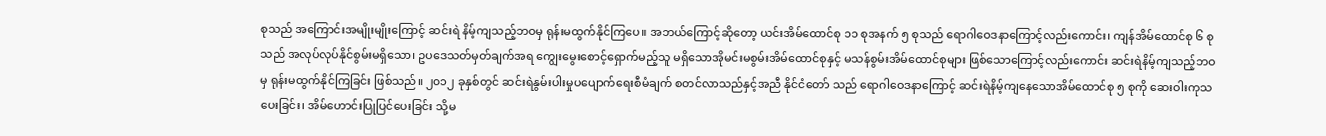စုသည် အကြောင်းအမျိုးမျိုးကြောင့် ဆင်းရဲ နိမ့်ကျသည့်ဘဝမှ ရုန်းမထွက်နိုင်ကြပေ။ အဘယ်ကြောင့်ဆိုတော့ ယင်းအိမ်ထောင်စု ၁၁ စုအနက် ၅ စုသည် ရောဂါဝေဒနာကြောင့်လည်းကောင်း၊ ကျန်အိမ်ထောင်စု ၆ စုသည် အလုပ်လုပ်နိုင်စွမ်းမရှိသော၊ ဥပဒေသတ်မှတ်ချက်အရ ကျွေးမွေးစောင့်ရှောက်မည့်သူ မရှိသောအိုမင်းမစွမ်းအိမ်ထောင်စုနှင့် မသန်စွမ်းအိမ်ထောင်စုများ ဖြစ်သောကြောင့်လည်းကောင်း ဆင်းရဲနိမ့်ကျသည့်ဘဝမှ ရုန်းမထွက်နိုင်ကြခြင်း ဖြစ်သည်။ ၂၀၁၂ ခုနှစ်တွင် ဆင်းရဲနွမ်းပါးမှုပပျောက်ရေးစီမံချက် စတင်လာသည်နှင့်အညီ နိုင်ငံတော် သည် ရောဂါဝေဒနာကြောင့် ဆင်းရဲနိမ့်ကျနေသောအိမ်ထောင်စု ၅ စုကို ဆေးဝါးကုသပေးခြင်း၊ အိမ်ဟောင်းပြုပြင်ပေးခြင်း သို့မ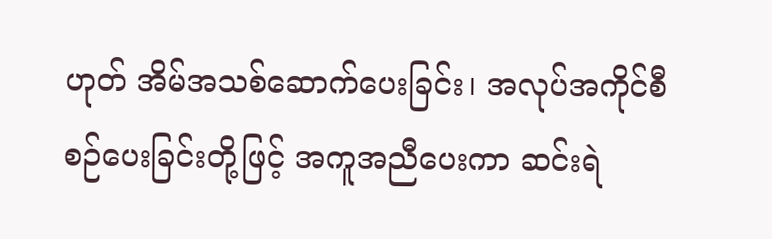ဟုတ် အိမ်အသစ်ဆောက်ပေးခြင်း၊ အလုပ်အကိုင်စီစဉ်ပေးခြင်းတို့ဖြင့် အကူအညီပေးကာ ဆင်းရဲ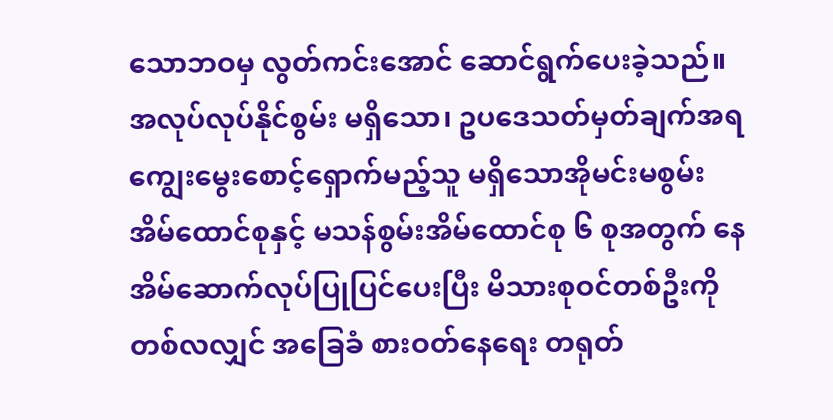သောဘဝမှ လွတ်ကင်းအောင် ဆောင်ရွက်ပေးခဲ့သည်။ အလုပ်လုပ်နိုင်စွမ်း မရှိသော၊ ဥပဒေသတ်မှတ်ချက်အရ ကျွေးမွေးစောင့်ရှောက်မည့်သူ မရှိသောအိုမင်းမစွမ်းအိမ်ထောင်စုနှင့် မသန်စွမ်းအိမ်ထောင်စု ၆ စုအတွက် နေအိမ်ဆောက်လုပ်ပြုပြင်ပေးပြီး မိသားစုဝင်တစ်ဦးကို တစ်လလျှင် အခြေခံ စားဝတ်နေရေး တရုတ်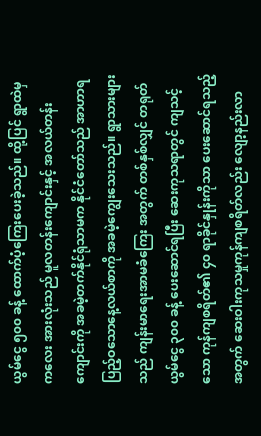ယွမ်ငွေ ၅၀၀ ခန့် ထောက်ပံ့ကြေးပေးခဲ့သည်။ ထို့ပြင် ရွာထဲမှ ကလေး အားလုံးသည် မူလတန်းကျောင်းနှင့် အလယ်တန်းကျောင်းကို အခမဲ့တက်နိုင်ရုံသာမက နိုင်ငံတော်သည် အာဟာရပြည့်ဝသောနေ့လယ်စာကို အခမဲ့ကျွေးသေးသည်။ ရွာသားများသည် ကျန်းမာရေးအာမခံကြေး အတွက် တစ်နှစ်လျှင် တရုတ်ယွမ်ငွေ ၃၀၀ ခန့် ပေးဆောင်ရပြီး ဆေးကုသရာတွင် ကျသင့်သော ကုန်ကျစရိတ်၏ ၄၀ ရာခိုင်နှုန်းကိုသာ ပေးဆောင်ရသည့်အတွက် ဆေးဝါးကုသမှုကုန်ကျစရိတ်လည်း လျော့နည်းလာ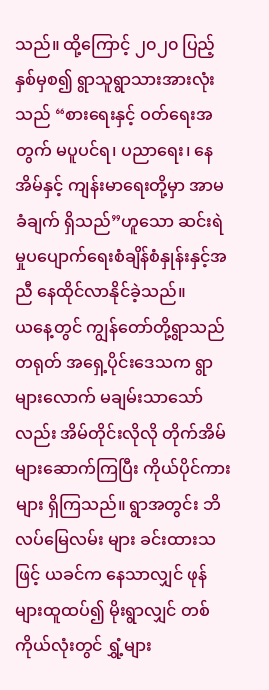သည်။ ထို့ကြောင့် ၂၀၂၀ ပြည့်နှစ်မှစ၍ ရွာသူရွာသားအားလုံးသည် “စားရေးနှင့် ဝတ်ရေးအတွက် မပူပင်ရ၊ ပညာရေး၊ နေအိမ်နှင့် ကျန်းမာရေးတို့မှာ အာမခံချက် ရှိသည်”ဟူသော ဆင်းရဲမှုပပျောက်ရေးစံချိန်စံနှုန်းနှင့်အညီ နေထိုင်လာနိုင်ခဲ့သည်။
ယနေ့တွင် ကျွန်တော်တို့ရွာသည် တရုတ် အရှေ့ပိုင်းဒေသက ရွာများလောက် မချမ်းသာသော်လည်း အိမ်တိုင်းလိုလို တိုက်အိမ်များဆောက်ကြပြီး ကိုယ်ပိုင်ကားများ ရှိကြသည်။ ရွာအတွင်း ဘိလပ်မြေလမ်း များ ခင်းထားသဖြင့် ယခင်က နေသာလျှင် ဖုန်များထူထပ်၍ မိုးရွာလျှင် တစ်ကိုယ်လုံးတွင် ရွှံ့များ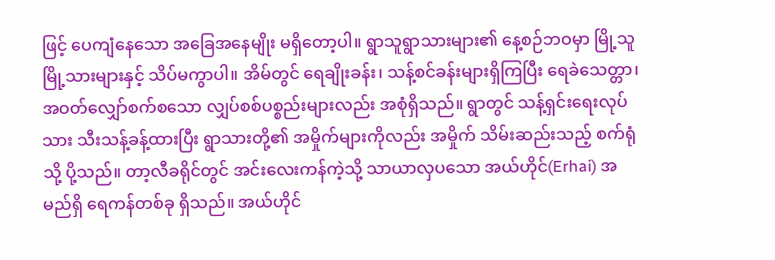ဖြင့် ပေကျံနေသော အခြေအနေမျိုး မရှိတော့ပါ။ ရွာသူရွာသားများ၏ နေ့စဉ်ဘဝမှာ မြို့သူမြို့သားများနှင့် သိပ်မကွာပါ။ အိမ်တွင် ရေချိုးခန်း၊ သန့်စင်ခန်းများရှိကြပြီး ရေခဲသေတ္တာ၊ အဝတ်လျှော်စက်စသော လျှပ်စစ်ပစ္စည်းများလည်း အစုံရှိသည်။ ရွာတွင် သန့်ရှင်းရေးလုပ်သား သီးသန့်ခန့်ထားပြီး ရွာသားတို့၏ အမှိုက်များကိုလည်း အမှိုက် သိမ်းဆည်းသည့် စက်ရုံသို့ ပို့သည်။ တာ့လီခရိုင်တွင် အင်းလေးကန်ကဲ့သို့ သာယာလှပသော အယ်ဟိုင်(Erhai) အမည်ရှိ ရေကန်တစ်ခု ရှိသည်။ အယ်ဟိုင်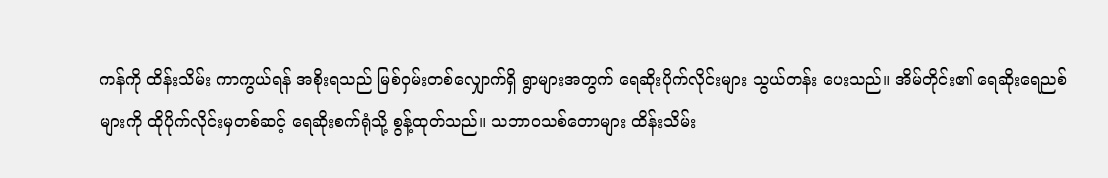ကန်ကို ထိန်းသိမ်း ကာကွယ်ရန် အစိုးရသည် မြစ်ဝှမ်းတစ်လျှောက်ရှိ ရွာများအတွက် ရေဆိုးပိုက်လိုင်းများ သွယ်တန်း ပေးသည်။ အိမ်တိုင်း၏ ရေဆိုးရေညစ်များကို ထိုပိုက်လိုင်းမှတစ်ဆင့် ရေဆိုးစက်ရုံသို့ စွန့်ထုတ်သည်။ သဘာဝသစ်တောများ ထိန်းသိမ်း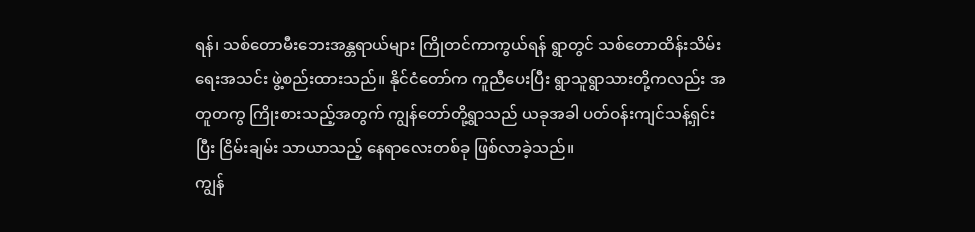ရန်၊ သစ်တောမီးဘေးအန္တရာယ်များ ကြိုတင်ကာကွယ်ရန် ရွာတွင် သစ်တောထိန်းသိမ်းရေးအသင်း ဖွဲ့စည်းထားသည်။ နိုင်ငံတော်က ကူညီပေးပြီး ရွာသူရွာသားတို့ကလည်း အတူတကွ ကြိုးစားသည့်အတွက် ကျွန်တော်တို့ရွာသည် ယခုအခါ ပတ်ဝန်းကျင်သန့်ရှင်းပြီး ငြိမ်းချမ်း သာယာသည့် နေရာလေးတစ်ခု ဖြစ်လာခဲ့သည်။
ကျွန်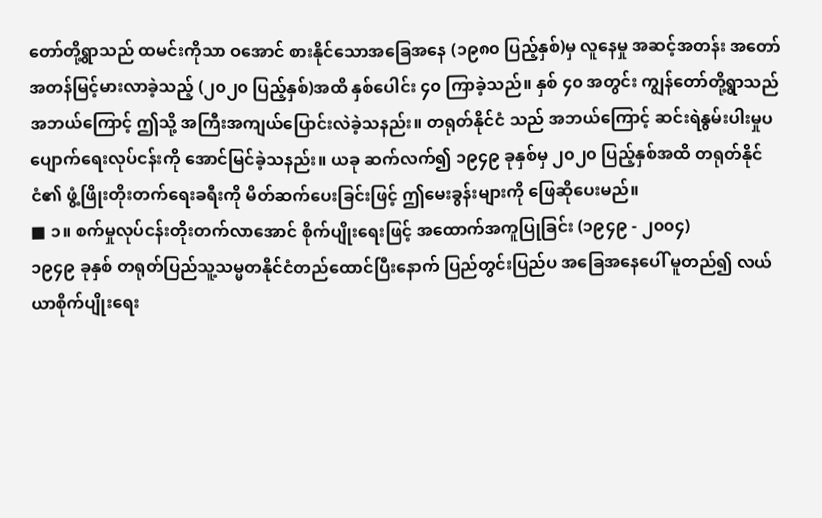တော်တို့ရွာသည် ထမင်းကိုသာ ဝအောင် စားနိုင်သောအခြေအနေ (၁၉၈၀ ပြည့်နှစ်)မှ လူနေမှု အဆင့်အတန်း အတော်အတန်မြင့်မားလာခဲ့သည့် (၂၀၂၀ ပြည့်နှစ်)အထိ နှစ်ပေါင်း ၄၀ ကြာခဲ့သည်။ နှစ် ၄၀ အတွင်း ကျွန်တော်တို့ရွာသည် အဘယ်ကြောင့် ဤသို့ အကြီးအကျယ်ပြောင်းလဲခဲ့သနည်း။ တရုတ်နိုင်ငံ သည် အဘယ်ကြောင့် ဆင်းရဲနွမ်းပါးမှုပပျောက်ရေးလုပ်ငန်းကို အောင်မြင်ခဲ့သနည်း။ ယခု ဆက်လက်၍ ၁၉၄၉ ခုနှစ်မှ ၂၀၂၀ ပြည့်နှစ်အထိ တရုတ်နိုင်ငံ၏ ဖွံ့ဖြိုးတိုးတက်ရေးခရီးကို မိတ်ဆက်ပေးခြင်းဖြင့် ဤမေးခွန်းများကို ဖြေဆိုပေးမည်။
■ ၁။ စက်မှုလုပ်ငန်းတိုးတက်လာအောင် စိုက်ပျိုးရေးဖြင့် အထောက်အကူပြုခြင်း (၁၉၄၉ - ၂၀၀၄)
၁၉၄၉ ခုနှစ် တရုတ်ပြည်သူ့သမ္မတနိုင်ငံတည်ထောင်ပြီးနောက် ပြည်တွင်းပြည်ပ အခြေအနေပေါ် မူတည်၍ လယ်ယာစိုက်ပျိုးရေး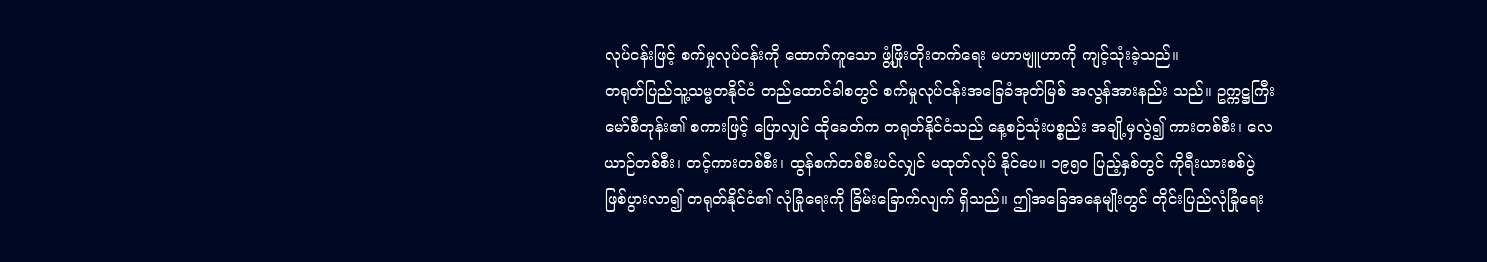လုပ်ငန်းဖြင့် စက်မှုလုပ်ငန်းကို ထောက်ကူသော ဖွံ့ဖြိုးတိုးတက်ရေး မဟာဗျူဟာကို ကျင့်သုံးခဲ့သည်။
တရုတ်ပြည်သူ့သမ္မတနိုင်ငံ တည်ထောင်ခါစတွင် စက်မှုလုပ်ငန်းအခြေခံအုတ်မြစ် အလွန်အားနည်း သည်။ ဥက္ကဋ္ဌကြီးမော်စီတုန်း၏ စကားဖြင့် ပြောလျှင် ထိုခေတ်က တရုတ်နိုင်ငံသည် နေ့စဉ်သုံးပစ္စည်း အချို့မှလွဲ၍ ကားတစ်စီး၊ လေယာဉ်တစ်စီး၊ တင့်ကားတစ်စီး၊ ထွန်စက်တစ်စီးပင်လျှင် မထုတ်လုပ် နိုင်ပေ။ ၁၉၅၀ ပြည့်နှစ်တွင် ကိုရီးယားစစ်ပွဲ ဖြစ်ပွားလာ၍ တရုတ်နိုင်ငံ၏ လုံခြုံရေးကို ခြိမ်းခြောက်လျက် ရှိသည်။ ဤအခြေအနေမျိုးတွင် တိုင်းပြည်လုံခြုံရေး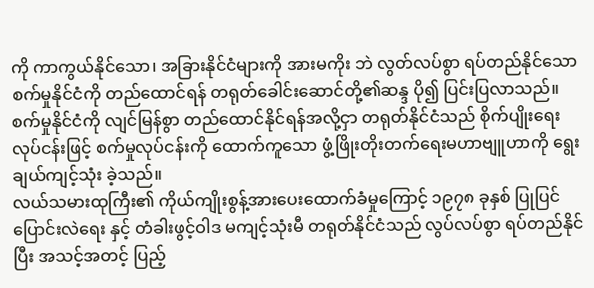ကို ကာကွယ်နိုင်သော၊ အခြားနိုင်ငံများကို အားမကိုး ဘဲ လွတ်လပ်စွာ ရပ်တည်နိုင်သော စက်မှုနိုင်ငံကို တည်ထောင်ရန် တရုတ်ခေါင်းဆောင်တို့၏ဆန္ဒ ပို၍ ပြင်းပြလာသည်။ စက်မှုနိုင်ငံကို လျင်မြန်စွာ တည်ထောင်နိုင်ရန်အလို့ငှာ တရုတ်နိုင်ငံသည် စိုက်ပျိုးရေး လုပ်ငန်းဖြင့် စက်မှုလုပ်ငန်းကို ထောက်ကူသော ဖွံ့ဖြိုးတိုးတက်ရေးမဟာဗျူဟာကို ရွေးချယ်ကျင့်သုံး ခဲ့သည်။
လယ်သမားထုကြီး၏ ကိုယ်ကျိုးစွန့်အားပေးထောက်ခံမှုကြောင့် ၁၉၇၈ ခုနှစ် ပြုပြင်ပြောင်းလဲရေး နှင့် တံခါးဖွင့်ဝါဒ မကျင့်သုံးမီ တရုတ်နိုင်ငံသည် လွပ်လပ်စွာ ရပ်တည်နိုင်ပြီး အသင့်အတင့် ပြည့်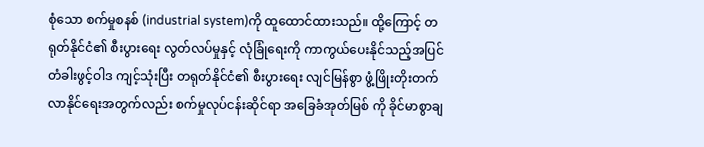စုံသော စက်မှုစနစ် (industrial system)ကို ထူထောင်ထားသည်။ ထို့ကြောင့် တရုတ်နိုင်ငံ၏ စီးပွားရေး လွတ်လပ်မှုနှင့် လုံခြုံရေးကို ကာကွယ်ပေးနိုင်သည့်အပြင် တံခါးဖွင့်ဝါဒ ကျင့်သုံးပြီး တရုတ်နိုင်ငံ၏ စီးပွားရေး လျင်မြန်စွာ ဖွံ့ဖြိုးတိုးတက်လာနိုင်ရေးအတွက်လည်း စက်မှုလုပ်ငန်းဆိုင်ရာ အခြေခံအုတ်မြစ် ကို ခိုင်မာစွာချ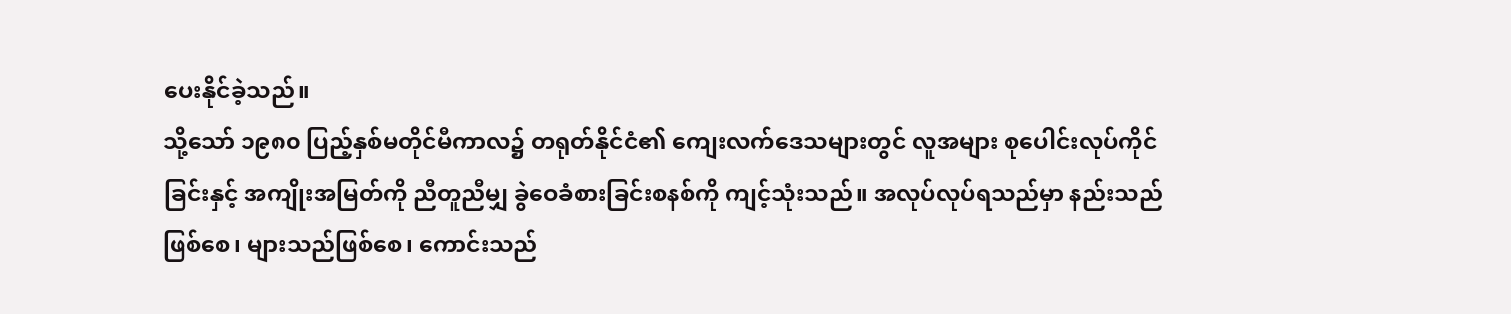ပေးနိုင်ခဲ့သည်။
သို့သော် ၁၉၈၀ ပြည့်နှစ်မတိုင်မီကာလ၌ တရုတ်နိုင်ငံ၏ ကျေးလက်ဒေသများတွင် လူအများ စုပေါင်းလုပ်ကိုင်ခြင်းနှင့် အကျိုးအမြတ်ကို ညီတူညီမျှ ခွဲဝေခံစားခြင်းစနစ်ကို ကျင့်သုံးသည်။ အလုပ်လုပ်ရသည်မှာ နည်းသည် ဖြစ်စေ၊ များသည်ဖြစ်စေ၊ ကောင်းသည်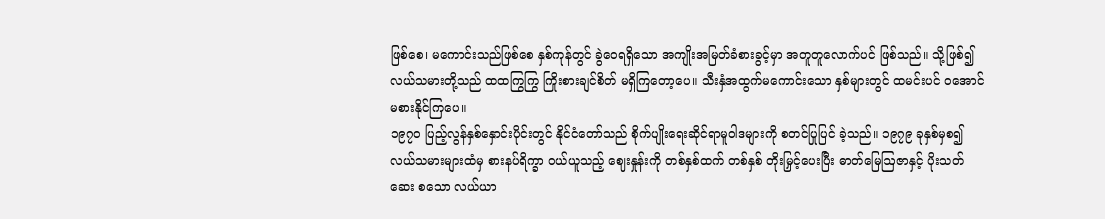ဖြစ်စေ၊ မကောင်းသည်ဖြစ်စေ နှစ်ကုန်တွင် ခွဲဝေရရှိသော အကျိုးအမြတ်ခံစားခွင့်မှာ အတူတူလောက်ပင် ဖြစ်သည်။ သို့ဖြစ်၍ လယ်သမားတို့သည် ထထကြွကြွ ကြိုးစားချင်စိတ် မရှိကြတော့ပေ။ သီးနှံအထွက်မကောင်းသော နှစ်များတွင် ထမင်းပင် ဝအောင် မစားနိုင်ကြပေ။
၁၉၇၀ ပြည့်လွန်နှစ်နှောင်းပိုင်းတွင် နိုင်ငံတော်သည် စိုက်ပျိုးရေးဆိုင်ရာမူဝါဒများကို စတင်ပြုပြင် ခဲ့သည်။ ၁၉၇၉ ခုနှစ်မှစ၍ လယ်သမားများထံမှ စားနပ်ရိက္ခာ ဝယ်ယူသည့် ဈေးနှုန်းကို တစ်နှစ်ထက် တစ်နှစ် တိုးမြှင့်ပေးပြီး ဓာတ်မြေဩဇာနှင့် ပိုးသတ်ဆေး စသော လယ်ယာ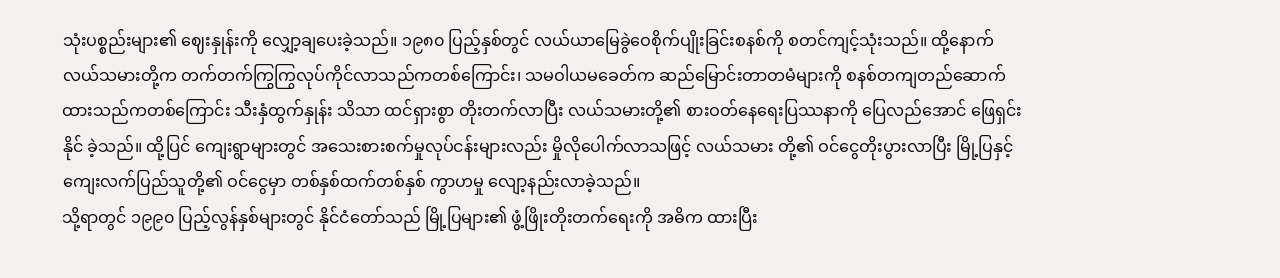သုံးပစ္စည်းများ၏ ဈေးနှုန်းကို လျှော့ချပေးခဲ့သည်။ ၁၉၈၀ ပြည့်နှစ်တွင် လယ်ယာမြေခွဲဝေစိုက်ပျိုးခြင်းစနစ်ကို စတင်ကျင့်သုံးသည်။ ထို့နောက် လယ်သမားတို့က တက်တက်ကြွကြွလုပ်ကိုင်လာသည်ကတစ်ကြောင်း၊ သမဝါယမခေတ်က ဆည်မြောင်းတာတမံများကို စနစ်တကျတည်ဆောက်ထားသည်ကတစ်ကြောင်း သီးနှံထွက်နှုန်း သိသာ ထင်ရှားစွာ တိုးတက်လာပြီး လယ်သမားတို့၏ စားဝတ်နေရေးပြဿနာကို ပြေလည်အောင် ဖြေရှင်းနိုင် ခဲ့သည်။ ထို့ပြင် ကျေးရွာများတွင် အသေးစားစက်မှုလုပ်ငန်းများလည်း မှိုလိုပေါက်လာသဖြင့် လယ်သမား တို့၏ ဝင်ငွေတိုးပွားလာပြီး မြို့ပြနှင့် ကျေးလက်ပြည်သူတို့၏ ဝင်ငွေမှာ တစ်နှစ်ထက်တစ်နှစ် ကွာဟမှု လျော့နည်းလာခဲ့သည်။
သို့ရာတွင် ၁၉၉၀ ပြည့်လွန်နှစ်များတွင် နိုင်ငံတော်သည် မြို့ပြများ၏ ဖွံ့ဖြိုးတိုးတက်ရေးကို အဓိက ထားပြီး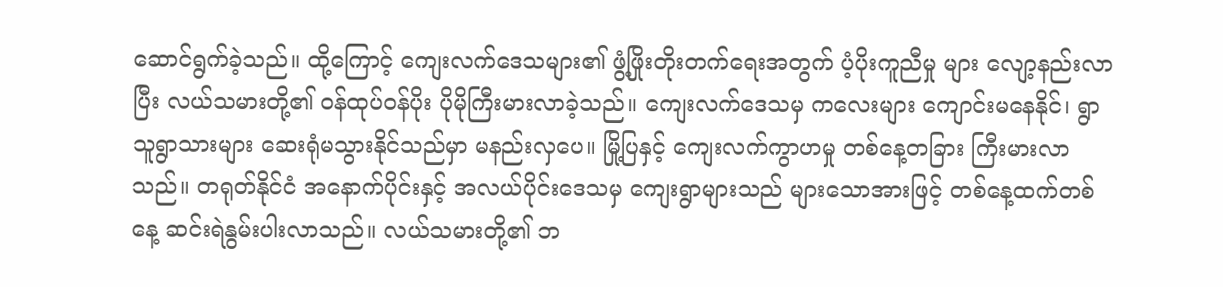ဆောင်ရွက်ခဲ့သည်။ ထို့ကြောင့် ကျေးလက်ဒေသများ၏ ဖွံ့ဖြိုးတိုးတက်ရေးအတွက် ပံ့ပိုးကူညီမှု များ လျော့နည်းလာပြီး လယ်သမားတို့၏ ဝန်ထုပ်ဝန်ပိုး ပိုမိုကြီးမားလာခဲ့သည်။ ကျေးလက်ဒေသမှ ကလေးများ ကျောင်းမနေနိုင်၊ ရွာသူရွာသားများ ဆေးရုံမသွားနိုင်သည်မှာ မနည်းလှပေ။ မြို့ပြနှင့် ကျေးလက်ကွာဟမှု တစ်နေ့တခြား ကြီးမားလာသည်။ တရုတ်နိုင်ငံ အနောက်ပိုင်းနှင့် အလယ်ပိုင်းဒေသမှ ကျေးရွာများသည် များသောအားဖြင့် တစ်နေ့ထက်တစ်နေ့ ဆင်းရဲနွမ်းပါးလာသည်။ လယ်သမားတို့၏ ဘ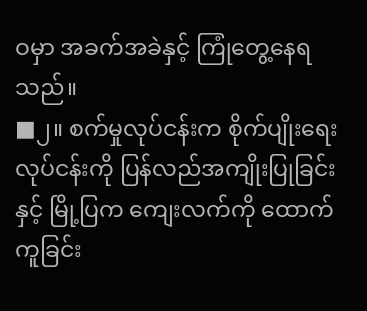ဝမှာ အခက်အခဲနှင့် ကြုံတွေ့နေရသည်။
■၂။ စက်မှုလုပ်ငန်းက စိုက်ပျိုးရေးလုပ်ငန်းကို ပြန်လည်အကျိုးပြုခြင်းနှင့် မြို့ပြက ကျေးလက်ကို ထောက်ကူခြင်း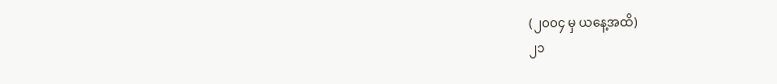(၂၀၀၄ မှ ယနေ့အထိ)
၂၁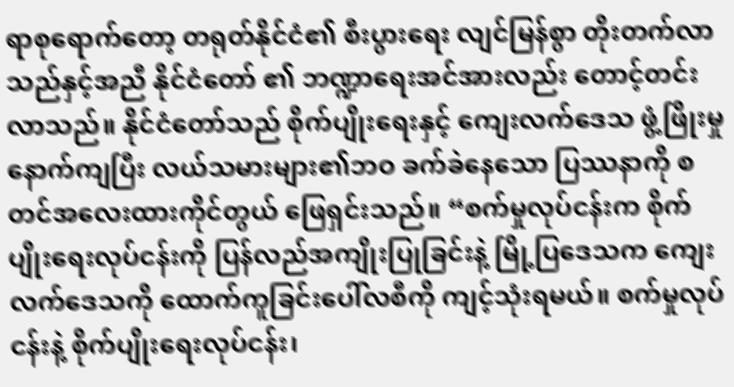ရာစုရောက်တော့ တရုတ်နိုင်ငံ၏ စီးပွားရေး လျင်မြန်စွာ တိုးတက်လာသည်နှင့်အညီ နိုင်ငံတော် ၏ ဘဏ္ဍာရေးအင်အားလည်း တောင့်တင်းလာသည်။ နိုင်ငံတော်သည် စိုက်ပျိုးရေးနှင့် ကျေးလက်ဒေသ ဖွံ့ဖြိုးမှု နောက်ကျပြီး လယ်သမားများ၏ဘဝ ခက်ခဲနေသော ပြဿနာကို စတင်အလေးထားကိုင်တွယ် ဖြေရှင်းသည်။ “စက်မှုလုပ်ငန်းက စိုက်ပျိုးရေးလုပ်ငန်းကို ပြန်လည်အကျိုးပြုခြင်းနဲ့ မြို့ပြဒေသက ကျေးလက်ဒေသကို ထောက်ကူခြင်းပေါ်လစီကို ကျင့်သုံးရမယ်။ စက်မှုလုပ်ငန်းနဲ့ စိုက်ပျိုးရေးလုပ်ငန်း၊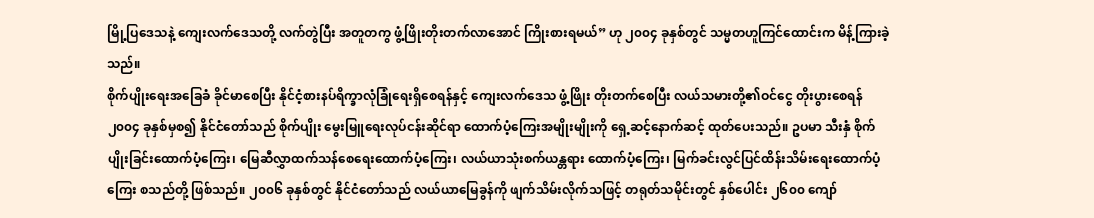မြို့ပြဒေသနဲ့ ကျေးလက်ဒေသတို့ လက်တွဲပြီး အတူတကွ ဖွံ့ဖြိုးတိုးတက်လာအောင် ကြိုးစားရမယ်” ဟု ၂၀၀၄ ခုနှစ်တွင် သမ္မတဟူကြင်ထောင်းက မိန့်ကြားခဲ့သည်။
စိုက်ပျိုးရေးအခြေခံ ခိုင်မာစေပြီး နိုင်ငံ့စားနပ်ရိက္ခာလုံခြုံရေးရှိစေရန်နှင့် ကျေးလက်ဒေသ ဖွံ့ဖြိုး တိုးတက်စေပြီး လယ်သမားတို့၏ဝင်ငွေ တိုးပွားစေရန် ၂၀၀၄ ခုနှစ်မှစ၍ နိုင်ငံတော်သည် စိုက်ပျိုး မွေးမြူရေးလုပ်ငန်းဆိုင်ရာ ထောက်ပံ့ကြေးအမျိုးမျိုးကို ရှေ့ဆင့်နောက်ဆင့် ထုတ်ပေးသည်။ ဥပမာ သီးနှံ စိုက်ပျိုးခြင်းထောက်ပံ့ကြေး၊ မြေဆီလွှာထက်သန်စေရေးထောက်ပံ့ကြေး၊ လယ်ယာသုံးစက်ယန္တရား ထောက်ပံ့ကြေး၊ မြက်ခင်းလွင်ပြင်ထိန်းသိမ်းရေးထောက်ပံ့ကြေး စသည်တို့ ဖြစ်သည်။ ၂၀၀၆ ခုနှစ်တွင် နိုင်ငံတော်သည် လယ်ယာမြေခွန်ကို ဖျက်သိမ်းလိုက်သဖြင့် တရုတ်သမိုင်းတွင် နှစ်ပေါင်း ၂၆၀၀ ကျော်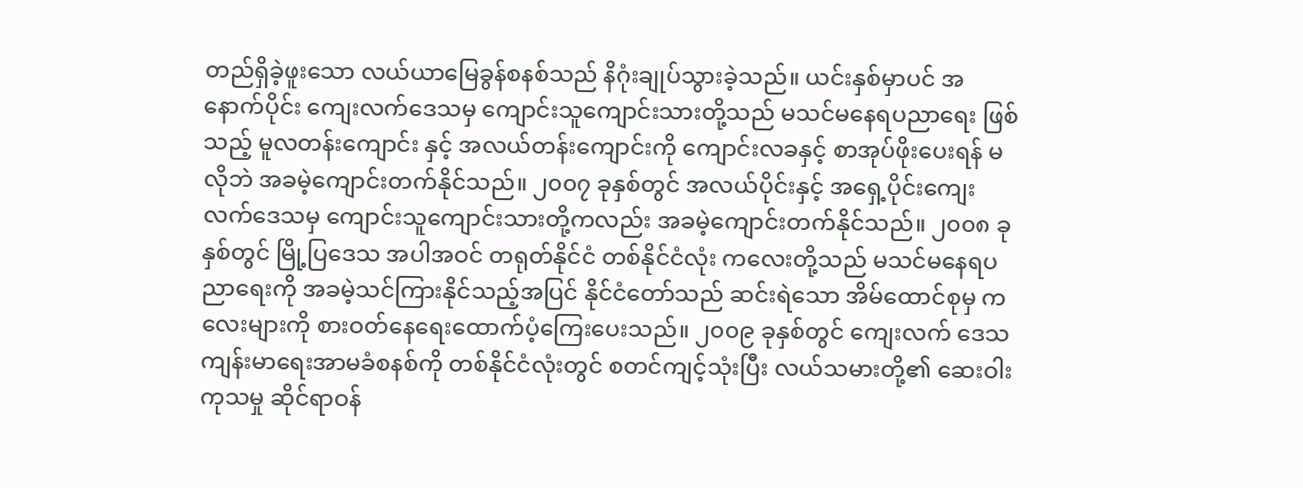တည်ရှိခဲ့ဖူးသော လယ်ယာမြေခွန်စနစ်သည် နိဂုံးချုပ်သွားခဲ့သည်။ ယင်းနှစ်မှာပင် အနောက်ပိုင်း ကျေးလက်ဒေသမှ ကျောင်းသူကျောင်းသားတို့သည် မသင်မနေရပညာရေး ဖြစ်သည့် မူလတန်းကျောင်း နှင့် အလယ်တန်းကျောင်းကို ကျောင်းလခနှင့် စာအုပ်ဖိုးပေးရန် မလိုဘဲ အခမဲ့ကျောင်းတက်နိုင်သည်။ ၂၀၀၇ ခုနှစ်တွင် အလယ်ပိုင်းနှင့် အရှေ့ပိုင်းကျေးလက်ဒေသမှ ကျောင်းသူကျောင်းသားတို့ကလည်း အခမဲ့ကျောင်းတက်နိုင်သည်။ ၂၀၀၈ ခုနှစ်တွင် မြို့ပြဒေသ အပါအဝင် တရုတ်နိုင်ငံ တစ်နိုင်ငံလုံး ကလေးတို့သည် မသင်မနေရပညာရေးကို အခမဲ့သင်ကြားနိုင်သည့်အပြင် နိုင်ငံတော်သည် ဆင်းရဲသော အိမ်ထောင်စုမှ ကလေးများကို စားဝတ်နေရေးထောက်ပံ့ကြေးပေးသည်။ ၂၀၀၉ ခုနှစ်တွင် ကျေးလက် ဒေသကျန်းမာရေးအာမခံစနစ်ကို တစ်နိုင်ငံလုံးတွင် စတင်ကျင့်သုံးပြီး လယ်သမားတို့၏ ဆေးဝါးကုသမှု ဆိုင်ရာဝန်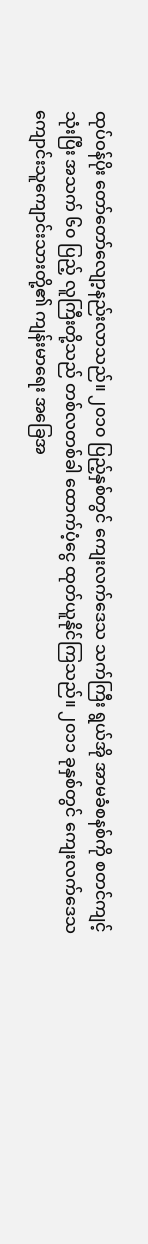ထုပ်ဝန်ပိုး တော်တော်လျော့နည်းလာသည်။ ၂၀၁၀ ပြည့်နှစ်တွင် ကျေးလက်ဒေသ သက်ကြီး ရွယ်အို အာမခံစနစ်ကို စတင်ကျင့်သုံးပြီး အသက် ၆၀ ပြည့် လူကြီးတို့သည် တစ်လတစ်ခါ ထောက်ပံ့ငွေ ထုတ်ယူနိုင်ကြသည်။ ၂၀၁၁ ခုနှစ်တွင် ကျေးလက်ဒေသ ကျောင်းသူကျောင်းသားတို့၏ ကျန်းမာရေး အခြေအ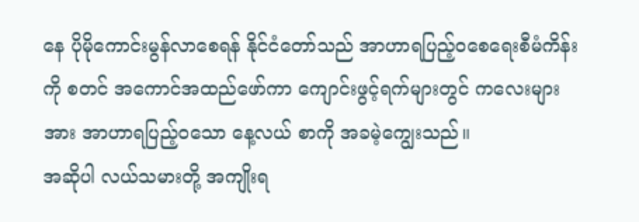နေ ပိုမိုကောင်းမွန်လာစေရန် နိုင်ငံတော်သည် အာဟာရပြည့်ဝစေရေးစီမံကိန်းကို စတင် အကောင်အထည်ဖော်ကာ ကျောင်းဖွင့်ရက်များတွင် ကလေးများအား အာဟာရပြည့်ဝသော နေ့လယ် စာကို အခမဲ့ကျွေးသည်။
အဆိုပါ လယ်သမားတို့ အကျိုးရ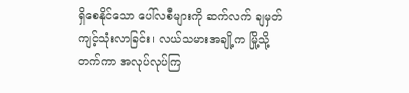ရှိစေနိုင်သော ပေါ်လစီများကို ဆက်လက် ချမှတ်ကျင့်သုံးလာခြင်း၊ လယ်သမားအချို့က မြို့သို့တက်ကာ အလုပ်လုပ်ကြ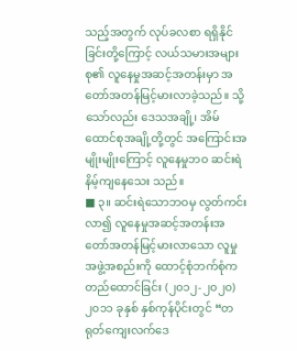သည့်အတွက် လုပ်ခလစာ ရရှိနိုင်ခြင်းတို့ကြောင့် လယ်သမားအများစု၏ လူနေမှုအဆင့်အတန်းမှာ အတော်အတန်မြင့်မားလာခဲ့သည်။ သို့သော်လည်း ဒေသအချို့၊ အိမ်ထောင်စုအချို့တို့တွင် အကြောင်းအမျိုးမျိုးကြောင့် လူနေမှုဘဝ ဆင်းရဲနိမ့်ကျနေသေး သည်။
■ ၃။ ဆင်းရဲသောဘဝမှ လွတ်ကင်းလာ၍ လူနေမှုအဆင့်အတန်းအတော်အတန်မြင့်မားလာသော လူမှုအဖွဲ့အစည်းကို ထောင့်စုံဘက်စုံက တည်ထောင်ခြင်း (၂၀၁၂-၂၀၂၀)
၂၀၁၁ ခုနှစ် နှစ်ကုန်ပိုင်းတွင် “တရုတ်ကျေးလက်ဒေ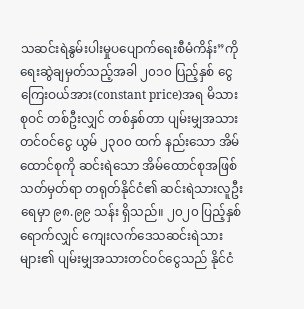သဆင်းရဲနွမ်းပါးမှုပပျောက်ရေးစီမံကိန်း”ကို ရေးဆွဲချမှတ်သည့်အခါ ၂၀၁၀ ပြည့်နှစ် ငွေကြေးဝယ်အား(constant price)အရ မိသားစုဝင် တစ်ဦးလျှင် တစ်နှစ်တာ ပျမ်းမျှအသားတင်ဝင်ငွေ ယွမ် ၂၃၀၀ ထက် နည်းသော အိမ်ထောင်စုကို ဆင်းရဲသော အိမ်ထောင်စုအဖြစ် သတ်မှတ်ရာ တရုတ်နိုင်ငံ၏ ဆင်းရဲသားလူဦးရေမှာ ၉၈.၉၉ သန်း ရှိသည်။ ၂၀၂၀ ပြည့်နှစ်ရောက်လျှင် ကျေးလက်ဒေသဆင်းရဲသားများ၏ ပျမ်းမျှအသားတင်ဝင်ငွေသည် နိုင်ငံ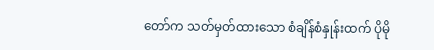တော်က သတ်မှတ်ထားသော စံချိန်စံနှုန်းထက် ပိုမို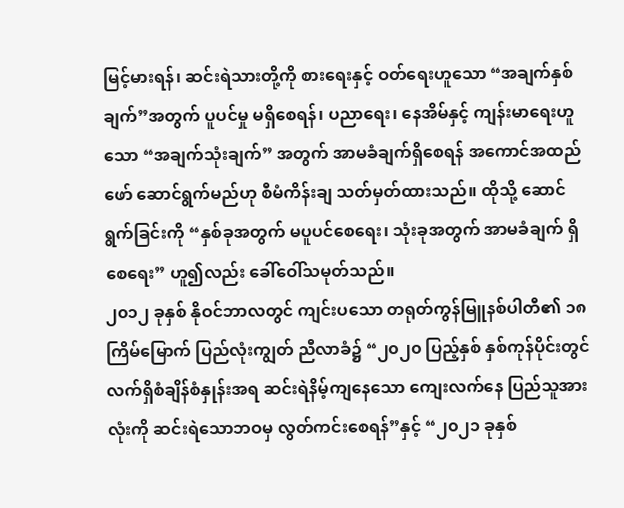မြင့်မားရန်၊ ဆင်းရဲသားတို့ကို စားရေးနှင့် ဝတ်ရေးဟူသော “အချက်နှစ်ချက်”အတွက် ပူပင်မှု မရှိစေရန်၊ ပညာရေး၊ နေအိမ်နှင့် ကျန်းမာရေးဟူသော “အချက်သုံးချက်” အတွက် အာမခံချက်ရှိစေရန် အကောင်အထည်ဖော် ဆောင်ရွက်မည်ဟု စီမံကိန်းချ သတ်မှတ်ထားသည်။ ထိုသို့ ဆောင်ရွက်ခြင်းကို “နှစ်ခုအတွက် မပူပင်စေရေး၊ သုံးခုအတွက် အာမခံချက် ရှိစေရေး” ဟူ၍လည်း ခေါ်ဝေါ်သမုတ်သည်။
၂၀၁၂ ခုနှစ် နိုဝင်ဘာလတွင် ကျင်းပသော တရုတ်ကွန်မြူနစ်ပါတီ၏ ၁၈ ကြိမ်မြောက် ပြည်လုံးကျွတ် ညီလာခံ၌ “၂၀၂၀ ပြည့်နှစ် နှစ်ကုန်ပိုင်းတွင် လက်ရှိစံချိန်စံနှုန်းအရ ဆင်းရဲနိမ့်ကျနေသော ကျေးလက်နေ ပြည်သူအားလုံးကို ဆင်းရဲသောဘဝမှ လွတ်ကင်းစေရန်”နှင့် “၂၀၂၁ ခုနှစ်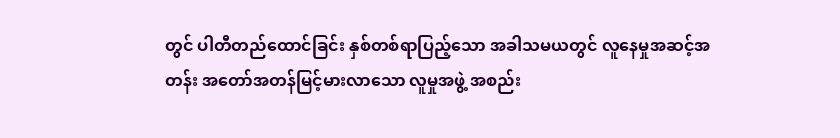တွင် ပါတီတည်ထောင်ခြင်း နှစ်တစ်ရာပြည့်သော အခါသမယတွင် လူနေမှုအဆင့်အတန်း အတော်အတန်မြင့်မားလာသော လူမှုအဖွဲ့ အစည်း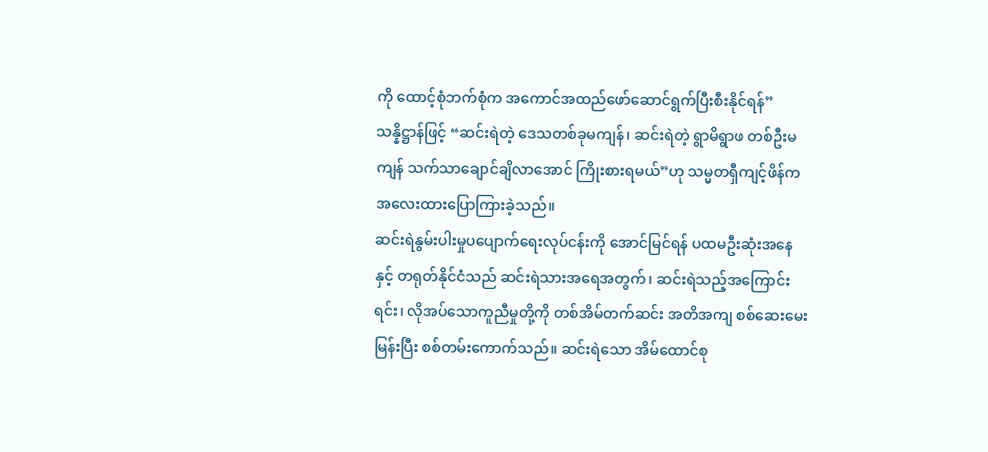ကို ထောင့်စုံဘက်စုံက အကောင်အထည်ဖော်ဆောင်ရွက်ပြီးစီးနိုင်ရန်” သန္နိဋ္ဌာန်ဖြင့် “ဆင်းရဲတဲ့ ဒေသတစ်ခုမကျန်၊ ဆင်းရဲတဲ့ ရွာမိရွာဖ တစ်ဦးမကျန် သက်သာချောင်ချိလာအောင် ကြိုးစားရမယ်”ဟု သမ္မတရှီကျင့်ဖိန်က အလေးထားပြောကြားခဲ့သည်။
ဆင်းရဲနွမ်းပါးမှုပပျောက်ရေးလုပ်ငန်းကို အောင်မြင်ရန် ပထမဦးဆုံးအနေနှင့် တရုတ်နိုင်ငံသည် ဆင်းရဲသားအရေအတွက်၊ ဆင်းရဲသည့်အကြောင်းရင်း၊ လိုအပ်သောကူညီမှုတို့ကို တစ်အိမ်တက်ဆင်း အတိအကျ စစ်ဆေးမေးမြန်းပြီး စစ်တမ်းကောက်သည်။ ဆင်းရဲသော အိမ်ထောင်စု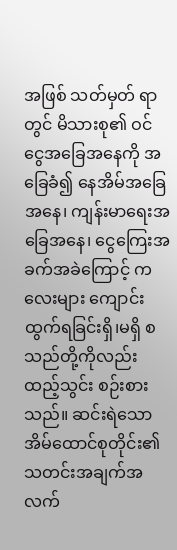အဖြစ် သတ်မှတ် ရာတွင် မိသားစု၏ ဝင်ငွေအခြေအနေကို အခြေခံ၍ နေအိမ်အခြေအနေ၊ ကျန်းမာရေးအခြေအနေ၊ ငွေကြေးအခက်အခဲကြောင့် ကလေးများ ကျောင်းထွက်ရခြင်းရှိ၊မရှိ စသည်တို့ကိုလည်း ထည့်သွင်း စဉ်းစားသည်။ ဆင်းရဲသောအိမ်ထောင်စုတိုင်း၏ သတင်းအချက်အလက်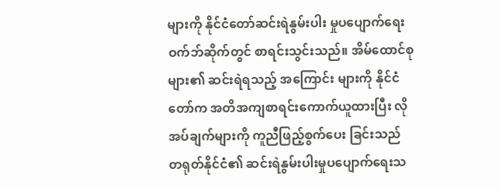များကို နိုင်ငံတော်ဆင်းရဲနွမ်းပါး မှုပပျောက်ရေးဝက်ဘ်ဆိုက်တွင် စာရင်းသွင်းသည်။ အိမ်ထောင်စုများ၏ ဆင်းရဲရသည့် အကြောင်း များကို နိုင်ငံတော်က အတိအကျစာရင်းကောက်ယူထားပြီး လိုအပ်ချက်များကို ကူညီဖြည့်စွက်ပေး ခြင်းသည် တရုတ်နိုင်ငံ၏ ဆင်းရဲနွမ်းပါးမှုပပျောက်ရေးသ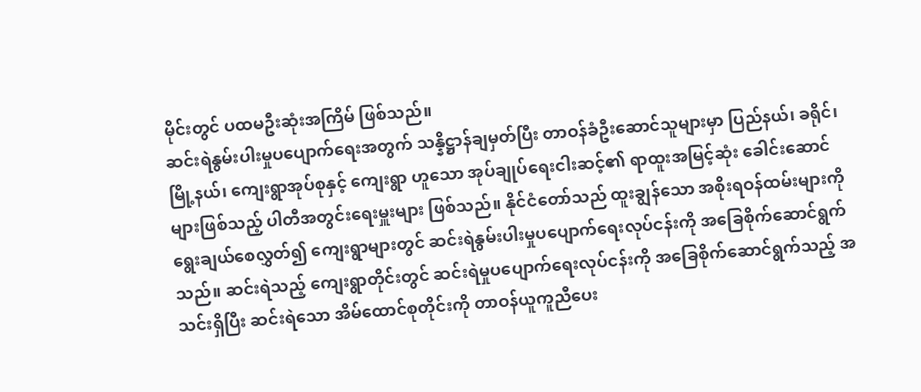မိုင်းတွင် ပထမဦးဆုံးအကြိမ် ဖြစ်သည်။
ဆင်းရဲနွမ်းပါးမှုပပျောက်ရေးအတွက် သန္နိဋ္ဌာန်ချမှတ်ပြီး တာဝန်ခံဦးဆောင်သူများမှာ ပြည်နယ်၊ ခရိုင်၊ မြို့နယ်၊ ကျေးရွာအုပ်စုနှင့် ကျေးရွာ ဟူသော အုပ်ချုပ်ရေးငါးဆင့်၏ ရာထူးအမြင့်ဆုံး ခေါင်းဆောင် များဖြစ်သည့် ပါတီအတွင်းရေးမှူးများ ဖြစ်သည်။ နိုင်ငံတော်သည် ထူးချွန်သော အစိုးရဝန်ထမ်းများကို ရွေးချယ်စေလွှတ်၍ ကျေးရွာများတွင် ဆင်းရဲနွမ်းပါးမှုပပျောက်ရေးလုပ်ငန်းကို အခြေစိုက်ဆောင်ရွက် သည်။ ဆင်းရဲသည့် ကျေးရွာတိုင်းတွင် ဆင်းရဲမှုပပျောက်ရေးလုပ်ငန်းကို အခြေစိုက်ဆောင်ရွက်သည့် အသင်းရှိပြီး ဆင်းရဲသော အိမ်ထောင်စုတိုင်းကို တာဝန်ယူကူညီပေး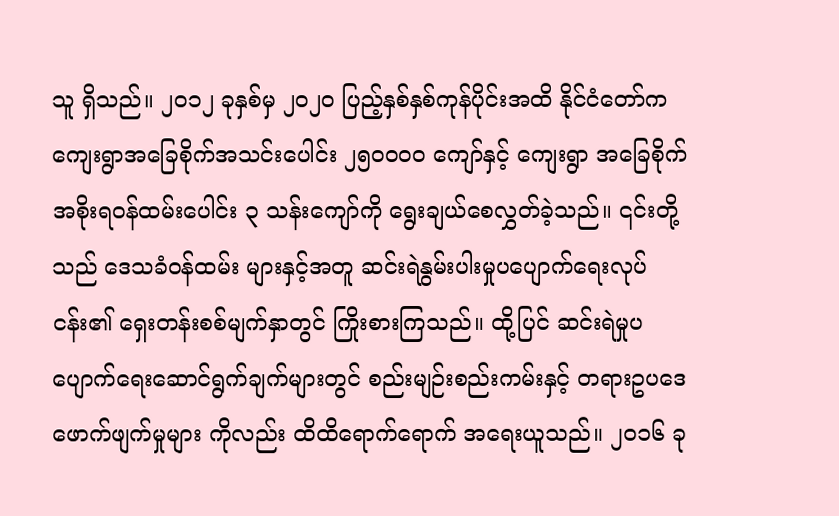သူ ရှိသည်။ ၂၀၁၂ ခုနှစ်မှ ၂၀၂၀ ပြည့်နှစ်နှစ်ကုန်ပိုင်းအထိ နိုင်ငံတော်က ကျေးရွာအခြေစိုက်အသင်းပေါင်း ၂၅၀၀၀၀ ကျော်နှင့် ကျေးရွာ အခြေစိုက်အစိုးရဝန်ထမ်းပေါင်း ၃ သန်းကျော်ကို ရွေးချယ်စေလွှတ်ခဲ့သည်။ ၎င်းတို့သည် ဒေသခံဝန်ထမ်း များနှင့်အတူ ဆင်းရဲနွမ်းပါးမှုပပျောက်ရေးလုပ်ငန်း၏ ရှေးတန်းစစ်မျက်နှာတွင် ကြိုးစားကြသည်။ ထို့ပြင် ဆင်းရဲမှုပပျောက်ရေးဆောင်ရွက်ချက်များတွင် စည်းမျဉ်းစည်းကမ်းနှင့် တရားဥပဒေဖောက်ဖျက်မှုများ ကိုလည်း ထိထိရောက်ရောက် အရေးယူသည်။ ၂၀၁၆ ခု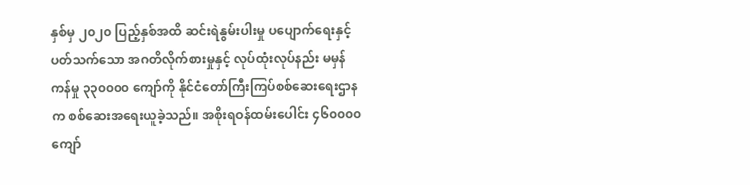နှစ်မှ ၂၀၂၀ ပြည့်နှစ်အထိ ဆင်းရဲနွမ်းပါးမှု ပပျောက်ရေးနှင့်ပတ်သက်သော အဂတိလိုက်စားမှုနှင့် လုပ်ထုံးလုပ်နည်း မမှန်ကန်မှု ၃၃၀၀၀၀ ကျော်ကို နိုင်ငံတော်ကြီးကြပ်စစ်ဆေးရေးဌာနက စစ်ဆေးအရေးယူခဲ့သည်။ အစိုးရဝန်ထမ်းပေါင်း ၄၆၀၀၀၀ ကျော်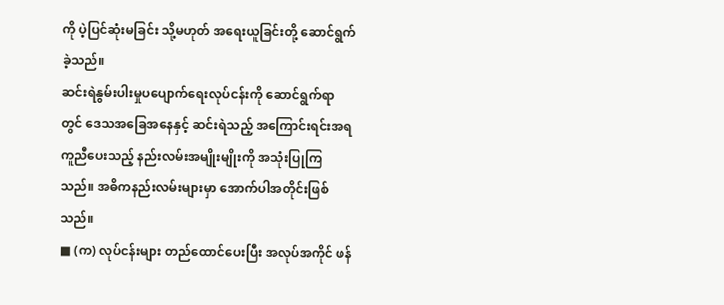ကို ပဲ့ပြင်ဆုံးမခြင်း သို့မဟုတ် အရေးယူခြင်းတို့ ဆောင်ရွက်ခဲ့သည်။
ဆင်းရဲနွမ်းပါးမှုပပျောက်ရေးလုပ်ငန်းကို ဆောင်ရွက်ရာတွင် ဒေသအခြေအနေနှင့် ဆင်းရဲသည့် အကြောင်းရင်းအရ ကူညီပေးသည့် နည်းလမ်းအမျိုးမျိုးကို အသုံးပြုကြသည်။ အဓိကနည်းလမ်းများမှာ အောက်ပါအတိုင်းဖြစ်သည်။
■ (က) လုပ်ငန်းများ တည်ထောင်ပေးပြီး အလုပ်အကိုင် ဖန်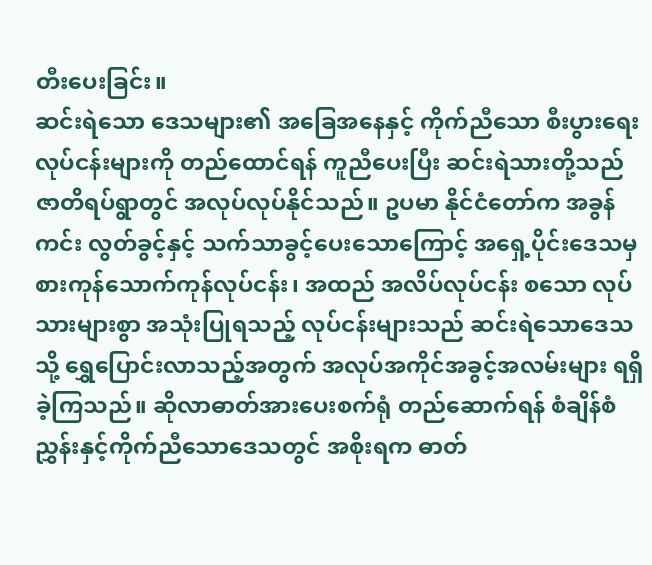တီးပေးခြင်း။
ဆင်းရဲသော ဒေသများ၏ အခြေအနေနှင့် ကိုက်ညီသော စီးပွားရေးလုပ်ငန်းများကို တည်ထောင်ရန် ကူညီပေးပြီး ဆင်းရဲသားတို့သည် ဇာတိရပ်ရွာတွင် အလုပ်လုပ်နိုင်သည်။ ဥပမာ နိုင်ငံတော်က အခွန်ကင်း လွတ်ခွင့်နှင့် သက်သာခွင့်ပေးသောကြောင့် အရှေ့ပိုင်းဒေသမှ စားကုန်သောက်ကုန်လုပ်ငန်း၊ အထည် အလိပ်လုပ်ငန်း စသော လုပ်သားများစွာ အသုံးပြုရသည့် လုပ်ငန်းများသည် ဆင်းရဲသောဒေသသို့ ရွှေပြောင်းလာသည့်အတွက် အလုပ်အကိုင်အခွင့်အလမ်းများ ရရှိခဲ့ကြသည်။ ဆိုလာဓာတ်အားပေးစက်ရုံ တည်ဆောက်ရန် စံချိန်စံညွှန်းနှင့်ကိုက်ညီသောဒေသတွင် အစိုးရက ဓာတ်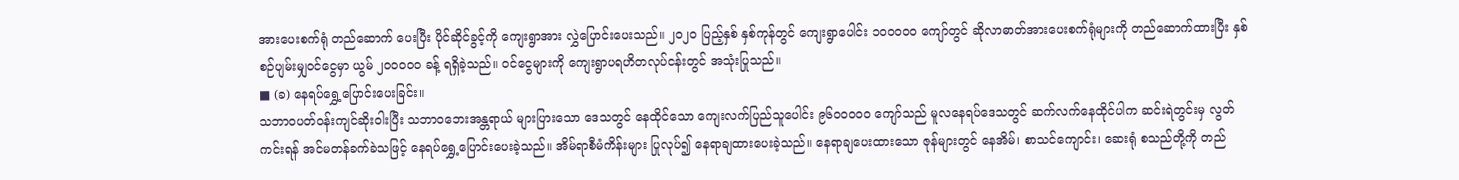အားပေးစက်ရုံ တည်ဆောက် ပေးပြီး ပိုင်ဆိုင်ခွင့်ကို ကျေးရွာအား လွှဲပြောင်းပေးသည်။ ၂၀၂၀ ပြည့်နှစ် နှစ်ကုန်တွင် ကျေးရွာပေါင်း ၁၀၀၀၀၀ ကျော်တွင် ဆိုလာဓာတ်အားပေးစက်ရုံများကို တည်ဆောက်ထားပြီး နှစ်စဉ်ပျမ်းမျှဝင်ငွေမှာ ယွမ် ၂၀၀၀၀၀ ခန့် ရရှိခဲ့သည်။ ဝင်ငွေများကို ကျေးရွာပရဟိတလုပ်ငန်းတွင် အသုံးပြုသည်။
■ (ခ) နေရပ်ရွှေ့ပြောင်းပေးခြင်း။
သဘာဝပတ်ဝန်းကျင်ဆိုးဝါးပြီး သဘာဝဘေးအန္တရာယ် များပြားသော ဒေသတွင် နေထိုင်သော ကျေးလက်ပြည်သူပေါင်း ၉၆၀၀၀၀၀ ကျော်သည် မူလနေရပ်ဒေသတွင် ဆက်လက်နေထိုင်ပါက ဆင်းရဲတွင်းမှ လွတ်ကင်းရန် အင်မတန်ခက်ခဲသဖြင့် နေရပ်ရွှေ့ပြောင်းပေးခဲ့သည်။ အိမ်ရာစီမံကိန်းများ ပြုလုပ်၍ နေရာချထားပေးခဲ့သည်။ နေရာချပေးထားသော ဇုန်များတွင် နေအိမ်၊ စာသင်ကျောင်း၊ ဆေးရုံ စသည်တို့ကို တည်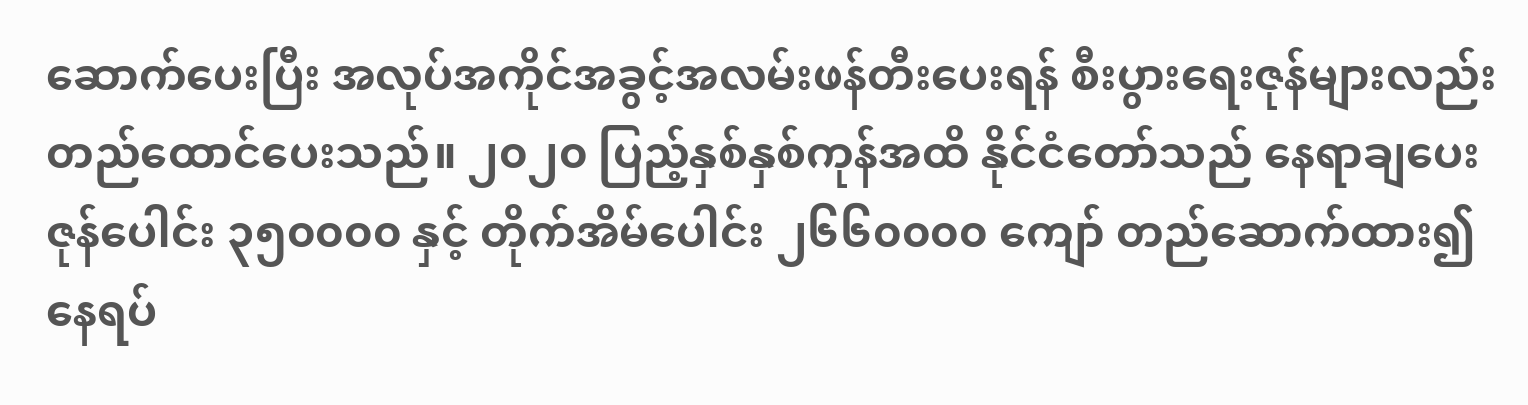ဆောက်ပေးပြီး အလုပ်အကိုင်အခွင့်အလမ်းဖန်တီးပေးရန် စီးပွားရေးဇုန်များလည်း တည်ထောင်ပေးသည်။ ၂၀၂၀ ပြည့်နှစ်နှစ်ကုန်အထိ နိုင်ငံတော်သည် နေရာချပေးဇုန်ပေါင်း ၃၅၀၀၀၀ နှင့် တိုက်အိမ်ပေါင်း ၂၆၆၀၀၀၀ ကျော် တည်ဆောက်ထား၍ နေရပ်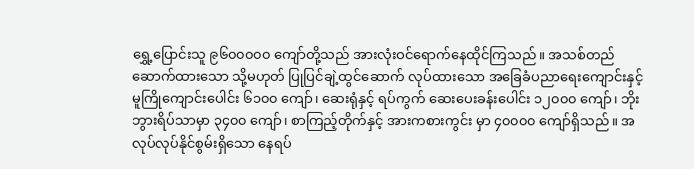ရွှေ့ပြောင်းသူ ၉၆၀၀၀၀၀ ကျော်တို့သည် အားလုံးဝင်ရောက်နေထိုင်ကြသည်။ အသစ်တည်ဆောက်ထားသော သို့မဟုတ် ပြုပြင်ချဲ့ထွင်ဆောက် လုပ်ထားသော အခြေခံပညာရေးကျောင်းနှင့် မူကြိုကျောင်းပေါင်း ၆၁၀၀ ကျော်၊ ဆေးရုံနှင့် ရပ်ကွက် ဆေးပေးခန်းပေါင်း ၁၂၀၀၀ ကျော်၊ ဘိုးဘွားရိပ်သာမှာ ၃၄၀၀ ကျော်၊ စာကြည့်တိုက်နှင့် အားကစားကွင်း မှာ ၄၀၀၀၀ ကျော်ရှိသည်။ အလုပ်လုပ်နိုင်စွမ်းရှိသော နေရပ်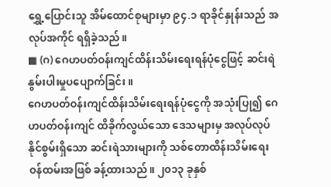ရွှေ့ပြောင်းသူ အိမ်ထောင်စုများမှာ ၉၄.၁ ရာခိုင်နှုန်းသည် အလုပ်အကိုင် ရရှိခဲ့သည်။
■ (ဂ) ဂေဟပတ်ဝန်းကျင်ထိန်းသိမ်းရေးရန်ပုံငွေဖြင့် ဆင်းရဲနွမ်းပါးမှုပပျောက်ခြင်း။
ဂေဟပတ်ဝန်းကျင်ထိန်းသိမ်းရေးရန်ပုံငွေကို အသုံးပြု၍ ဂေဟပတ်ဝန်းကျင် ထိခိုက်လွယ်သော ဒေသများမှ အလုပ်လုပ်နိုင်စွမ်းရှိသော ဆင်းရဲသားများကို သစ်တောထိန်းသိမ်းရေးဝန်ထမ်းအဖြစ် ခန့်ထားသည်။ ၂၀၁၃ ခုနှစ်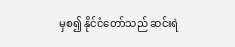မှစ၍ နိုင်ငံတော်သည် ဆင်းရဲ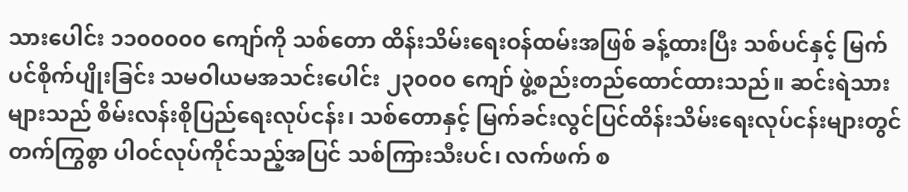သားပေါင်း ၁၁၀၀၀၀၀ ကျော်ကို သစ်တော ထိန်းသိမ်းရေးဝန်ထမ်းအဖြစ် ခန့်ထားပြီး သစ်ပင်နှင့် မြက်ပင်စိုက်ပျိုးခြင်း သမဝါယမအသင်းပေါင်း ၂၃၀၀၀ ကျော် ဖွဲ့စည်းတည်ထောင်ထားသည်။ ဆင်းရဲသားများသည် စိမ်းလန်းစိုပြည်ရေးလုပ်ငန်း၊ သစ်တောနှင့် မြက်ခင်းလွင်ပြင်ထိန်းသိမ်းရေးလုပ်ငန်းများတွင် တက်ကြွစွာ ပါဝင်လုပ်ကိုင်သည့်အပြင် သစ်ကြားသီးပင်၊ လက်ဖက် စ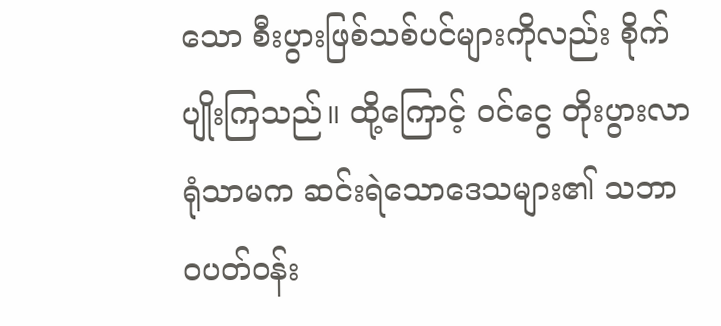သော စီးပွားဖြစ်သစ်ပင်များကိုလည်း စိုက်ပျိုးကြသည်။ ထို့ကြောင့် ဝင်ငွေ တိုးပွားလာရုံသာမက ဆင်းရဲသောဒေသများ၏ သဘာဝပတ်ဝန်း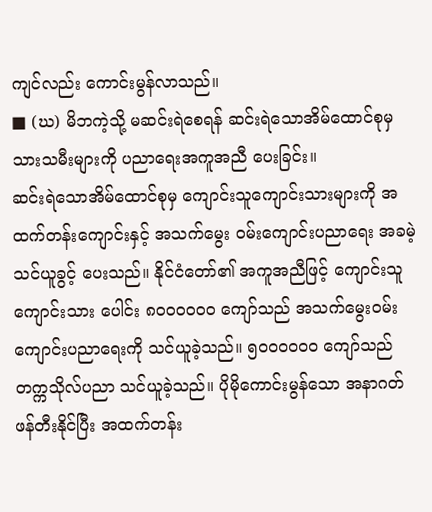ကျင်လည်း ကောင်းမွန်လာသည်။
■ (ဃ) မိဘကဲ့သို့ မဆင်းရဲစေရန် ဆင်းရဲသောအိမ်ထောင်စုမှ သားသမီးများကို ပညာရေးအကူအညီ ပေးခြင်း။
ဆင်းရဲသောအိမ်ထောင်စုမှ ကျောင်းသူကျောင်းသားများကို အထက်တန်းကျောင်းနှင့် အသက်မွေး ဝမ်းကျောင်းပညာရေး အခမဲ့သင်ယူခွင့် ပေးသည်။ နိုင်ငံတော်၏ အကူအညီဖြင့် ကျောင်းသူကျောင်းသား ပေါင်း ၈၀၀၀၀၀၀ ကျော်သည် အသက်မွေးဝမ်းကျောင်းပညာရေးကို သင်ယူခဲ့သည်။ ၅၀၀၀၀၀၀ ကျော်သည် တက္ကသိုလ်ပညာ သင်ယူခဲ့သည်။ ပိုမိုကောင်းမွန်သော အနာဂတ်ဖန်တီးနိုင်ပြီး အထက်တန်း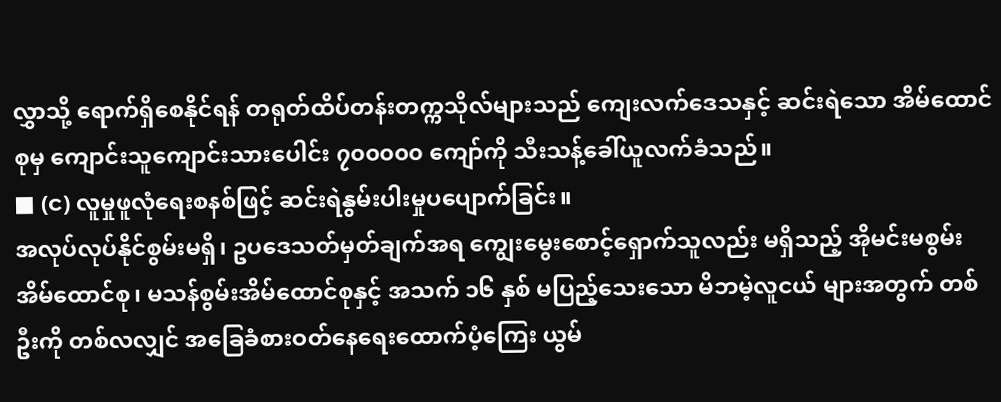လွှာသို့ ရောက်ရှိစေနိုင်ရန် တရုတ်ထိပ်တန်းတက္ကသိုလ်များသည် ကျေးလက်ဒေသနှင့် ဆင်းရဲသော အိမ်ထောင်စုမှ ကျောင်းသူကျောင်းသားပေါင်း ၇၀၀၀၀၀ ကျော်ကို သီးသန့်ခေါ်ယူလက်ခံသည်။
■ (င) လူမှုဖူလုံရေးစနစ်ဖြင့် ဆင်းရဲနွမ်းပါးမှုပပျောက်ခြင်း။
အလုပ်လုပ်နိုင်စွမ်းမရှိ၊ ဥပဒေသတ်မှတ်ချက်အရ ကျွေးမွေးစောင့်ရှောက်သူလည်း မရှိသည့် အိုမင်းမစွမ်းအိမ်ထောင်စု၊ မသန်စွမ်းအိမ်ထောင်စုနှင့် အသက် ၁၆ နှစ် မပြည့်သေးသော မိဘမဲ့လူငယ် များအတွက် တစ်ဦးကို တစ်လလျှင် အခြေခံစားဝတ်နေရေးထောက်ပံ့ကြေး ယွမ်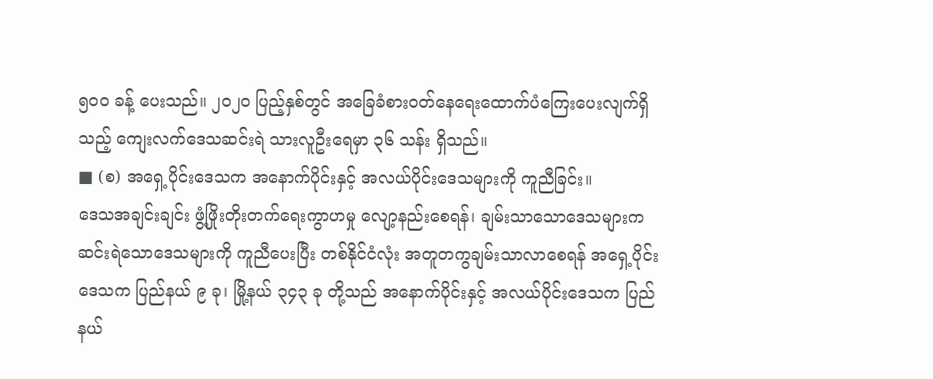၅၀၀ ခန့် ပေးသည်။ ၂၀၂၀ ပြည့်နှစ်တွင် အခြေခံစားဝတ်နေရေးထောက်ပံကြေးပေးလျက်ရှိသည့် ကျေးလက်ဒေသဆင်းရဲ သားလူဦးရေမှာ ၃၆ သန်း ရှိသည်။
■ (စ) အရှေ့ပိုင်းဒေသက အနောက်ပိုင်းနှင့် အလယ်ပိုင်းဒေသများကို ကူညီခြင်း။
ဒေသအချင်းချင်း ဖွံ့ဖြိုးတိုးတက်ရေးကွာဟမှု လျော့နည်းစေရန်၊ ချမ်းသာသောဒေသများက ဆင်းရဲသောဒေသများကို ကူညီပေးပြီး တစ်နိုင်ငံလုံး အတူတကွချမ်းသာလာစေရန် အရှေ့ပိုင်းဒေသက ပြည်နယ် ၉ ခု၊ မြို့နယ် ၃၄၃ ခု တို့သည် အနောက်ပိုင်းနှင့် အလယ်ပိုင်းဒေသက ပြည်နယ်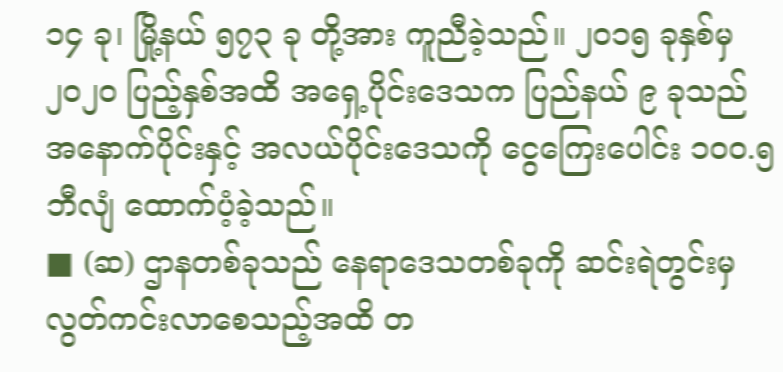၁၄ ခု၊ မြို့နယ် ၅၇၃ ခု တို့အား ကူညီခဲ့သည်။ ၂၀၁၅ ခုနှစ်မှ ၂၀၂၀ ပြည့်နှစ်အထိ အရှေ့ပိုင်းဒေသက ပြည်နယ် ၉ ခုသည် အနောက်ပိုင်းနှင့် အလယ်ပိုင်းဒေသကို ငွေကြေးပေါင်း ၁၀၀.၅ ဘီလျံ ထောက်ပံ့ခဲ့သည်။
■ (ဆ) ဌာနတစ်ခုသည် နေရာဒေသတစ်ခုကို ဆင်းရဲတွင်းမှ လွတ်ကင်းလာစေသည့်အထိ တ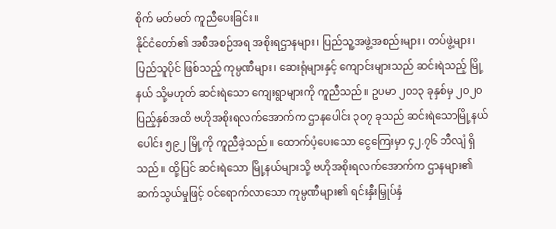စိုက် မတ်မတ် ကူညီပေးခြင်း။
နိုင်ငံတော်၏ အစီအစဉ်အရ အစိုးရဌာနများ၊ ပြည်သူ့အဖွဲ့အစည်းများ၊ တပ်ဖွဲ့များ၊ ပြည်သူပိုင် ဖြစ်သည့် ကုမ္ပဏီများ၊ ဆေးရုံများနှင့် ကျောင်းများသည် ဆင်းရဲသည့် မြို့နယ် သို့မဟုတ် ဆင်းရဲသော ကျေးရွာများကို ကူညီသည်။ ဥပမာ ၂၀၁၃ ခုနှစ်မှ ၂၀၂၀ ပြည့်နှစ်အထိ ဗဟိုအစိုးရလက်အောက်က ဌာနပေါင်း ၃၀၇ ခုသည် ဆင်းရဲသောမြို့နယ်ပေါင်း ၅၉၂ မြို့ကို ကူညီခဲ့သည်။ ထောက်ပံ့ပေးသော ငွေကြေးမှာ ၄၂.၇၆ ဘီလျံ ရှိသည်။ ထို့ပြင် ဆင်းရဲသော မြို့နယ်များသို့ ဗဟိုအစိုးရလက်အောက်က ဌာနများ၏ ဆက်သွယ်မှုဖြင့် ဝင်ရောက်လာသော ကုမ္ပဏီများ၏ ရင်းနှီးမြှုပ်နှံ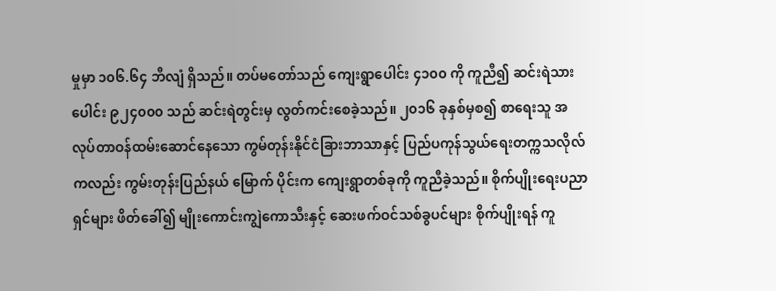မှုမှာ ၁၀၆.၆၄ ဘီလျံ ရှိသည်။ တပ်မတော်သည် ကျေးရွာပေါင်း ၄၁၀၀ ကို ကူညီ၍ ဆင်းရဲသားပေါင်း ၉၂၄၀၀၀ သည် ဆင်းရဲတွင်းမှ လွတ်ကင်းစေခဲ့သည်။ ၂၀၁၆ ခုနှစ်မှစ၍ စာရေးသူ အလုပ်တာဝန်ထမ်းဆောင်နေသော ကွမ်တုန်းနိုင်ငံခြားဘာသာနှင့် ပြည်ပကုန်သွယ်ရေးတက္ကသလိုလ်ကလည်း ကွမ်းတုန်းပြည်နယ် မြောက် ပိုင်းက ကျေးရွာတစ်ခုကို ကူညီခဲ့သည်။ စိုက်ပျိုးရေးပညာရှင်များ ဖိတ်ခေါ်၍ မျိုးကောင်းကျွဲကောသီးနှင့် ဆေးဖက်ဝင်သစ်ခွပင်များ စိုက်ပျိုးရန် ကူ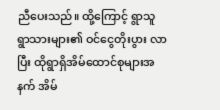ညီပေးသည်။ ထို့ကြောင့် ရွာသူရွာသားများ၏ ဝင်ငွေတိုးပွား လာပြီး ထိုရွာရှိအိမ်ထောင်စုများအနက် အိမ်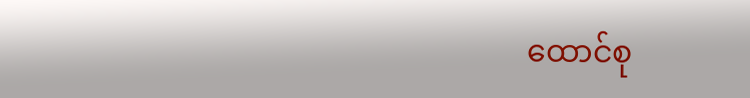ထောင်စု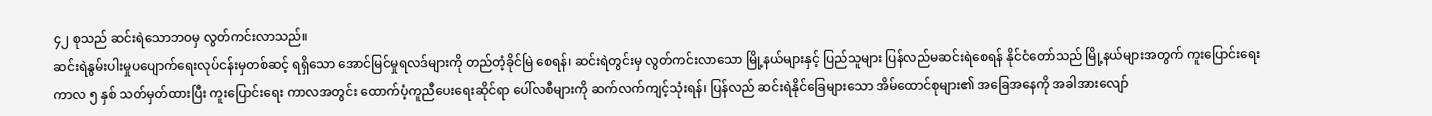၄၂ စုသည် ဆင်းရဲသောဘဝမှ လွတ်ကင်းလာသည်။
ဆင်းရဲနွမ်းပါးမှုပပျောက်ရေးလုပ်ငန်းမှတစ်ဆင့် ရရှိသော အောင်မြင်မှုရလဒ်များကို တည်တံ့ခိုင်မြဲ စေရန်၊ ဆင်းရဲတွင်းမှ လွတ်ကင်းလာသော မြို့နယ်များနှင့် ပြည်သူများ ပြန်လည်မဆင်းရဲစေရန် နိုင်ငံတော်သည် မြို့နယ်များအတွက် ကူးပြောင်းရေးကာလ ၅ နှစ် သတ်မှတ်ထားပြီး ကူးပြောင်းရေး ကာလအတွင်း ထောက်ပံ့ကူညီပေးရေးဆိုင်ရာ ပေါ်လစီများကို ဆက်လက်ကျင့်သုံးရန်၊ ပြန်လည် ဆင်းရဲနိုင်ခြေများသော အိမ်ထောင်စုများ၏ အခြေအနေကို အခါအားလျော်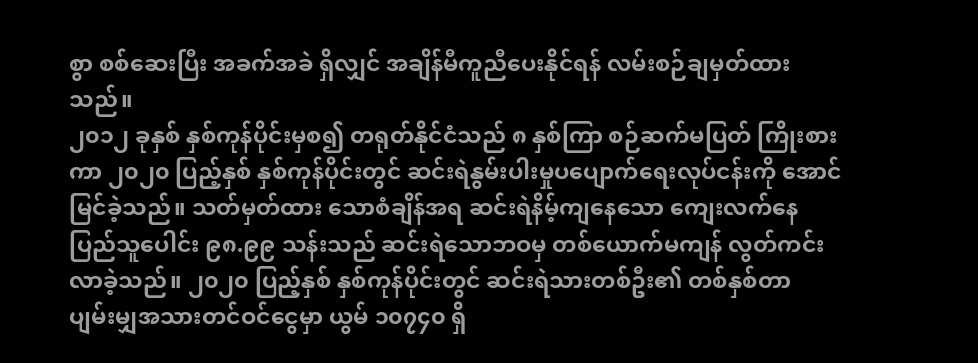စွာ စစ်ဆေးပြီး အခက်အခဲ ရှိလျှင် အချိန်မီကူညီပေးနိုင်ရန် လမ်းစဉ်ချမှတ်ထားသည်။
၂၀၁၂ ခုနှစ် နှစ်ကုန်ပိုင်းမှစ၍ တရုတ်နိုင်ငံသည် ၈ နှစ်ကြာ စဉ်ဆက်မပြတ် ကြိုးစားကာ ၂၀၂၀ ပြည့်နှစ် နှစ်ကုန်ပိုင်းတွင် ဆင်းရဲနွမ်းပါးမှုပပျောက်ရေးလုပ်ငန်းကို အောင်မြင်ခဲ့သည်။ သတ်မှတ်ထား သောစံချိန်အရ ဆင်းရဲနိမ့်ကျနေသော ကျေးလက်နေပြည်သူပေါင်း ၉၈.၉၉ သန်းသည် ဆင်းရဲသောဘဝမှ တစ်ယောက်မကျန် လွတ်ကင်းလာခဲ့သည်။ ၂၀၂၀ ပြည့်နှစ် နှစ်ကုန်ပိုင်းတွင် ဆင်းရဲသားတစ်ဦး၏ တစ်နှစ်တာ ပျမ်းမျှအသားတင်ဝင်ငွေမှာ ယွမ် ၁၀၇၄၀ ရှိ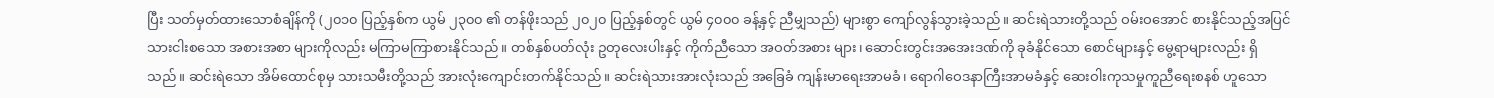ပြီး သတ်မှတ်ထားသောစံချိန်ကို (၂၀၁၀ ပြည့်နှစ်က ယွမ် ၂၃၀၀ ၏ တန်ဖိုးသည် ၂၀၂၀ ပြည့်နှစ်တွင် ယွမ် ၄၀၀၀ ခန့်နှင့် ညီမျှသည်) များစွာ ကျော်လွန်သွားခဲ့သည်။ ဆင်းရဲသားတို့သည် ဝမ်းဝအောင် စားနိုင်သည့်အပြင် သားငါးစသော အစားအစာ များကိုလည်း မကြာမကြာစားနိုင်သည်။ တစ်နှစ်ပတ်လုံး ဥတုလေးပါးနှင့် ကိုက်ညီသော အဝတ်အစား များ၊ ဆောင်းတွင်းအအေးဒဏ်ကို ခုခံနိုင်သော စောင်များနှင့် မွေ့ရာများလည်း ရှိသည်။ ဆင်းရဲသော အိမ်ထောင်စုမှ သားသမီးတို့သည် အားလုံးကျောင်းတက်နိုင်သည်။ ဆင်းရဲသားအားလုံးသည် အခြေခံ ကျန်းမာရေးအာမခံ၊ ရောဂါဝေဒနာကြီးအာမခံနှင့် ဆေးဝါးကုသမှုကူညီရေးစနစ် ဟူသော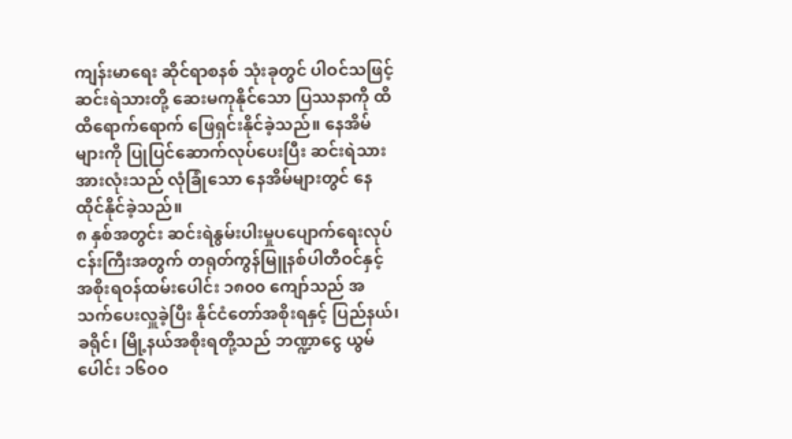ကျန်းမာရေး ဆိုင်ရာစနစ် သုံးခုတွင် ပါဝင်သဖြင့် ဆင်းရဲသားတို့ ဆေးမကုနိုင်သော ပြဿနာကို ထိထိရောက်ရောက် ဖြေရှင်းနိုင်ခဲ့သည်။ နေအိမ်များကို ပြုပြင်ဆောက်လုပ်ပေးပြီး ဆင်းရဲသားအားလုံးသည် လုံခြုံသော နေအိမ်များတွင် နေထိုင်နိုင်ခဲ့သည်။
၈ နှစ်အတွင်း ဆင်းရဲနွမ်းပါးမှုပပျောက်ရေးလုပ်ငန်းကြီးအတွက် တရုတ်ကွန်မြူနစ်ပါတီဝင်နှင့် အစိုးရဝန်ထမ်းပေါင်း ၁၈၀၀ ကျော်သည် အသက်ပေးလှူခဲ့ပြီး နိုင်ငံတော်အစိုးရနှင့် ပြည်နယ်၊ ခရိုင်၊ မြို့နယ်အစိုးရတို့သည် ဘဏ္ဍာငွေ ယွမ်ပေါင်း ၁၆၀၀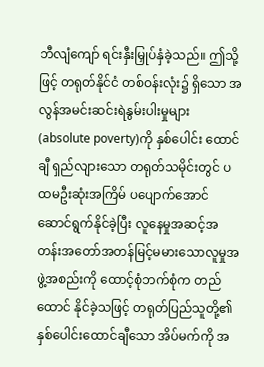ဘီလျံကျော် ရင်းနှီးမြှုပ်နှံခဲ့သည်။ ဤသို့ဖြင့် တရုတ်နိုင်ငံ တစ်ဝန်းလုံး၌ ရှိသော အလွန်အမင်းဆင်းရဲနွမ်းပါးမှုများ(absolute poverty)ကို နှစ်ပေါင်း ထောင်ချီ ရှည်လျားသော တရုတ်သမိုင်းတွင် ပထမဦးဆုံးအကြိမ် ပပျောက်အောင် ဆောင်ရွက်နိုင်ခဲ့ပြီး လူနေမှုအဆင့်အတန်းအတော်အတန်မြင့်မမားသောလူမှုအဖွဲ့အစည်းကို ထောင့်စုံဘက်စုံက တည်ထောင် နိုင်ခဲ့သဖြင့် တရုတ်ပြည်သူတို့၏ နှစ်ပေါင်းထောင်ချီသော အိပ်မက်ကို အ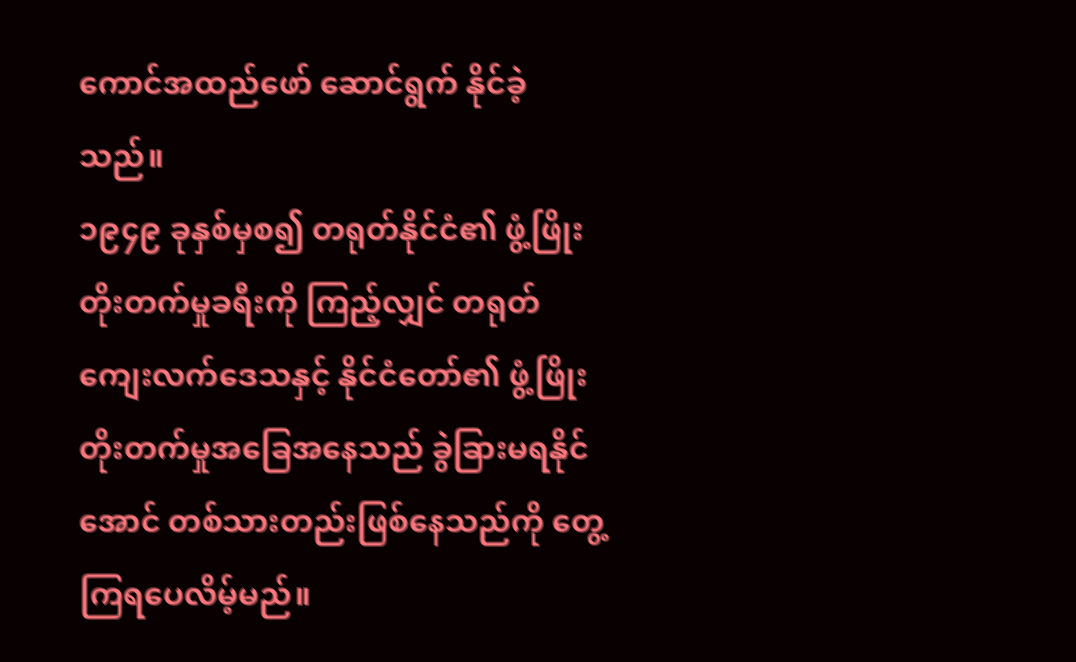ကောင်အထည်ဖော် ဆောင်ရွက် နိုင်ခဲ့သည်။
၁၉၄၉ ခုနှစ်မှစ၍ တရုတ်နိုင်ငံ၏ ဖွံ့ဖြိုးတိုးတက်မှုခရီးကို ကြည့်လျှင် တရုတ်ကျေးလက်ဒေသနှင့် နိုင်ငံတော်၏ ဖွံ့ဖြိုးတိုးတက်မှုအခြေအနေသည် ခွဲခြားမရနိုင်အောင် တစ်သားတည်းဖြစ်နေသည်ကို တွေ့ကြရပေလိမ့်မည်။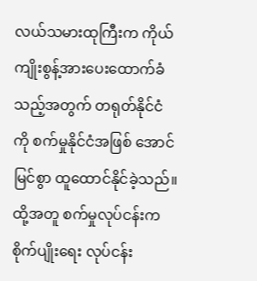လယ်သမားထုကြီးက ကိုယ်ကျိုးစွန့်အားပေးထောက်ခံသည့်အတွက် တရုတ်နိုင်ငံ ကို စက်မှုနိုင်ငံအဖြစ် အောင်မြင်စွာ ထူထောင်နိုင်ခဲ့သည်။ ထို့အတူ စက်မှုလုပ်ငန်းက စိုက်ပျိုးရေး လုပ်ငန်း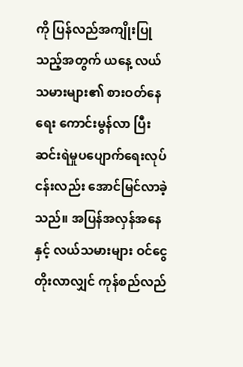ကို ပြန်လည်အကျိုးပြုသည့်အတွက် ယနေ့ လယ်သမားများ၏ စားဝတ်နေရေး ကောင်းမွန်လာ ပြီး ဆင်းရဲမှုပပျောက်ရေးလုပ်ငန်းလည်း အောင်မြင်လာခဲ့သည်။ အပြန်အလှန်အနေနှင့် လယ်သမားများ ဝင်ငွေတိုးလာလျှင် ကုန်စည်လည်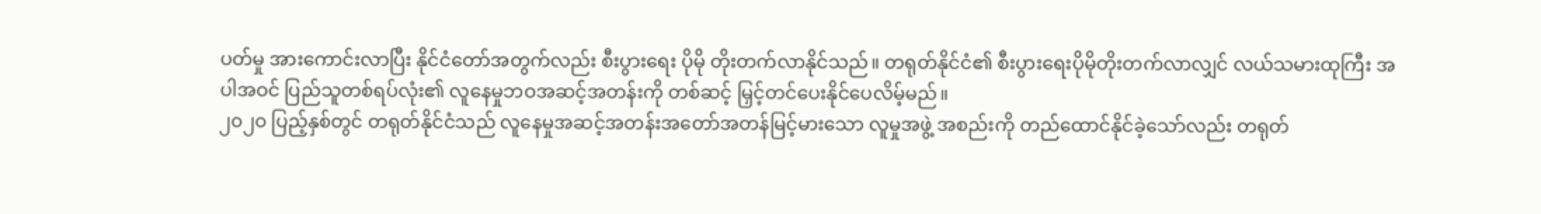ပတ်မှု အားကောင်းလာပြီး နိုင်ငံတော်အတွက်လည်း စီးပွားရေး ပိုမို တိုးတက်လာနိုင်သည်။ တရုတ်နိုင်ငံ၏ စီးပွားရေးပိုမိုတိုးတက်လာလျှင် လယ်သမားထုကြီး အပါအဝင် ပြည်သူတစ်ရပ်လုံး၏ လူနေမှုဘဝအဆင့်အတန်းကို တစ်ဆင့် မြှင့်တင်ပေးနိုင်ပေလိမ့်မည်။
၂၀၂၀ ပြည့်နှစ်တွင် တရုတ်နိုင်ငံသည် လူနေမှုအဆင့်အတန်းအတော်အတန်မြင့်မားသော လူမှုအဖွဲ့ အစည်းကို တည်ထောင်နိုင်ခဲ့သော်လည်း တရုတ်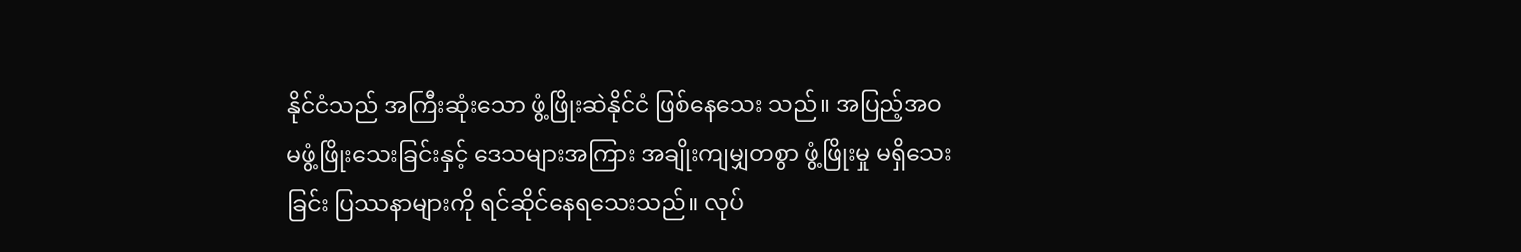နိုင်ငံသည် အကြီးဆုံးသော ဖွံ့ဖြိုးဆဲနိုင်ငံ ဖြစ်နေသေး သည်။ အပြည့်အဝမဖွံ့ဖြိုးသေးခြင်းနှင့် ဒေသများအကြား အချိုးကျမျှတစွာ ဖွံ့ဖြိုးမှု မရှိသေးခြင်း ပြဿနာများကို ရင်ဆိုင်နေရသေးသည်။ လုပ်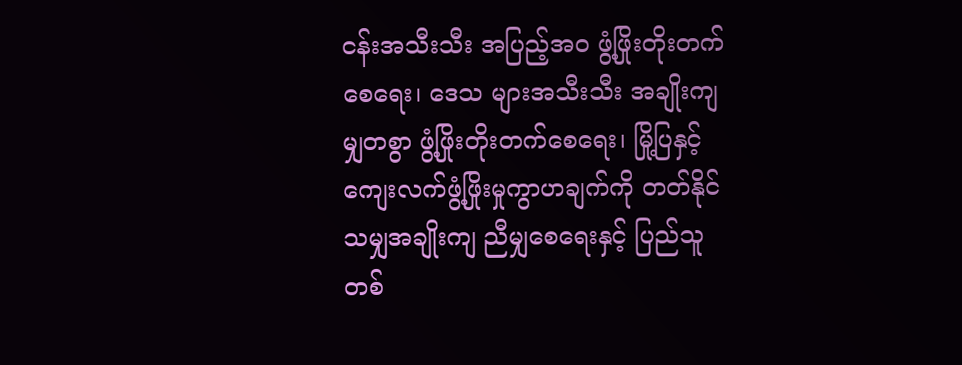ငန်းအသီးသီး အပြည့်အဝ ဖွံ့ဖြိုးတိုးတက်စေရေး၊ ဒေသ များအသီးသီး အချိုးကျမျှတစွာ ဖွံ့ဖြိုးတိုးတက်စေရေး၊ မြို့ပြနှင့် ကျေးလက်ဖွံ့ဖြိုးမှုကွာဟချက်ကို တတ်နိုင်သမျှအချိုးကျ ညီမျှစေရေးနှင့် ပြည်သူတစ်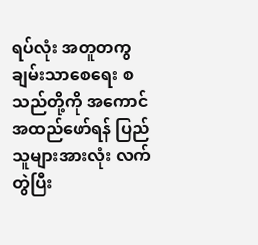ရပ်လုံး အတူတကွ ချမ်းသာစေရေး စသည်တို့ကို အကောင်အထည်ဖော်ရန် ပြည်သူများအားလုံး လက်တွဲပြီး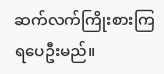ဆက်လက်ကြိုးစားကြရပေဦးမည်။